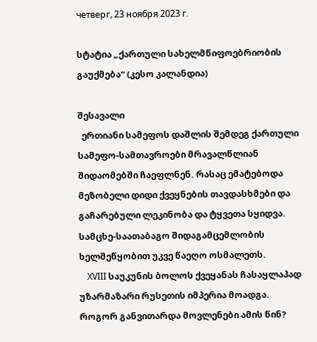четверг, 23 ноября 2023 г.

სტატია „ქართული სახელმწიფოებრიობის გაუქმება“ (კესო კალანდია)

შესავალი
  ერთიანი სამეფოს დაშლის შემდეგ ქართული სამეფო-სამთავროები მრავალწლიან შიდაომებში ჩაეფლნენ. რასაც ემატებოდა მეზობელი დიდი ქვეყნების თავდასხმები და გაჩარებული ლეკინობა და ტყვეთა სყიდვა. სამცხე-საათაბაგო შიდაგამცემლობის ხელშეწყობით უკვე წაეღო ოსმალეთს.
    XVIII საუკუნის ბოლოს ქვეყანას ჩასაყლაპად უზარმაზარი რუსეთის იმპერია მოადგა. როგორ განვითარდა მოვლენები ამის წინ?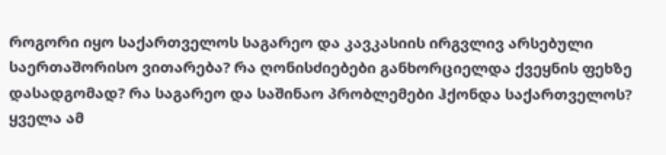როგორი იყო საქართველოს საგარეო და კავკასიის ირგვლივ არსებული საერთაშორისო ვითარება? რა ღონისძიებები განხორციელდა ქვეყნის ფეხზე დასადგომად? რა საგარეო და საშინაო პრობლემები ჰქონდა საქართველოს? ყველა ამ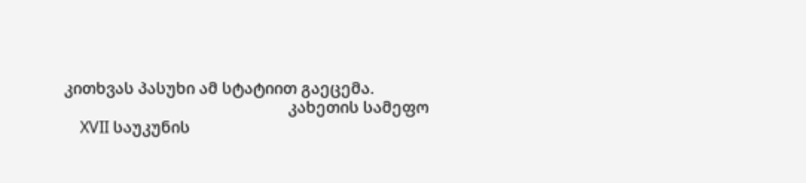კითხვას პასუხი ამ სტატიით გაეცემა.
                                                        კახეთის სამეფო
    XVII საუკუნის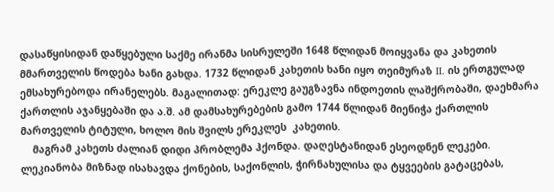დასაწყისიდან დაწყებული საქმე ირანმა სისრულეში 1648 წლიდან მოიყვანა და კახეთის მმართველის წოდება ხანი გახდა. 1732 წლიდან კახეთის ხანი იყო თეიმურაზ II. ის ერთგულად  ემსახურებოდა ირანელებს. მაგალითად: ერეკლე გაუგზავნა ინდოეთის ლაშქრობაში, დაეხმარა ქართლის აჯანყებაში და ა.შ. ამ დამსახურებების გამო 1744 წლიდან მიენიჭა ქართლის მართველის ტიტული, ხოლო მის შვილს ერეკლეს  კახეთის.
    მაგრამ კახეთს ძალიან დიდი პრობლემა ჰქონდა. დაღესტანიდან ესეოდნენ ლეკები. ლეკიანობა მიზნად ისახავდა ქონების, საქონლის, ჭირნახულისა და ტყვეების გატაცებას,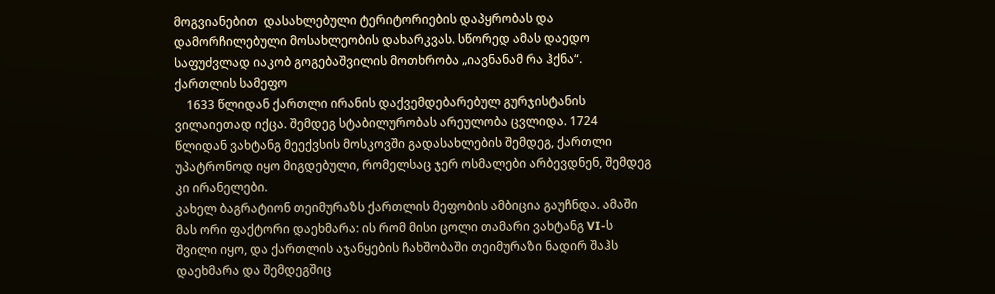მოგვიანებით  დასახლებული ტერიტორიების დაპყრობას და დამორჩილებული მოსახლეობის დახარკვას. სწორედ ამას დაედო საფუძვლად იაკობ გოგებაშვილის მოთხრობა „იავნანამ რა ჰქნა“.
ქართლის სამეფო
    1633 წლიდან ქართლი ირანის დაქვემდებარებულ გურჯისტანის ვილაიეთად იქცა. შემდეგ სტაბილურობას არეულობა ცვლიდა. 1724 წლიდან ვახტანგ მეექვსის მოსკოვში გადასახლების შემდეგ, ქართლი უპატრონოდ იყო მიგდებული, რომელსაც ჯერ ოსმალები არბევდნენ, შემდეგ კი ირანელები.
კახელ ბაგრატიონ თეიმურაზს ქართლის მეფობის ამბიცია გაუჩნდა. ამაში მას ორი ფაქტორი დაეხმარა: ის რომ მისი ცოლი თამარი ვახტანგ VI-ს შვილი იყო, და ქართლის აჯანყების ჩახშობაში თეიმურაზი ნადირ შაჰს დაეხმარა და შემდეგშიც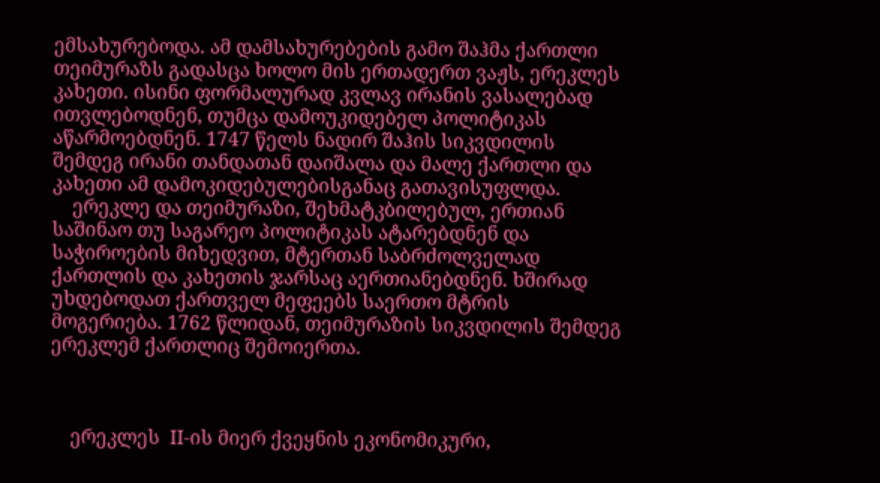ემსახურებოდა. ამ დამსახურებების გამო შაჰმა ქართლი თეიმურაზს გადასცა ხოლო მის ერთადერთ ვაჟს, ერეკლეს კახეთი. ისინი ფორმალურად კვლავ ირანის ვასალებად ითვლებოდნენ, თუმცა დამოუკიდებელ პოლიტიკას აწარმოებდნენ. 1747 წელს ნადირ შაჰის სიკვდილის შემდეგ ირანი თანდათან დაიშალა და მალე ქართლი და კახეთი ამ დამოკიდებულებისგანაც გათავისუფლდა.
    ერეკლე და თეიმურაზი, შეხმატკბილებულ, ერთიან საშინაო თუ საგარეო პოლიტიკას ატარებდნენ და საჭიროების მიხედვით, მტერთან საბრძოლველად ქართლის და კახეთის ჯარსაც აერთიანებდნენ. ხშირად უხდებოდათ ქართველ მეფეებს საერთო მტრის მოგერიება. 1762 წლიდან, თეიმურაზის სიკვდილის შემდეგ ერეკლემ ქართლიც შემოიერთა.



    ერეკლეს  II-ის მიერ ქვეყნის ეკონომიკური,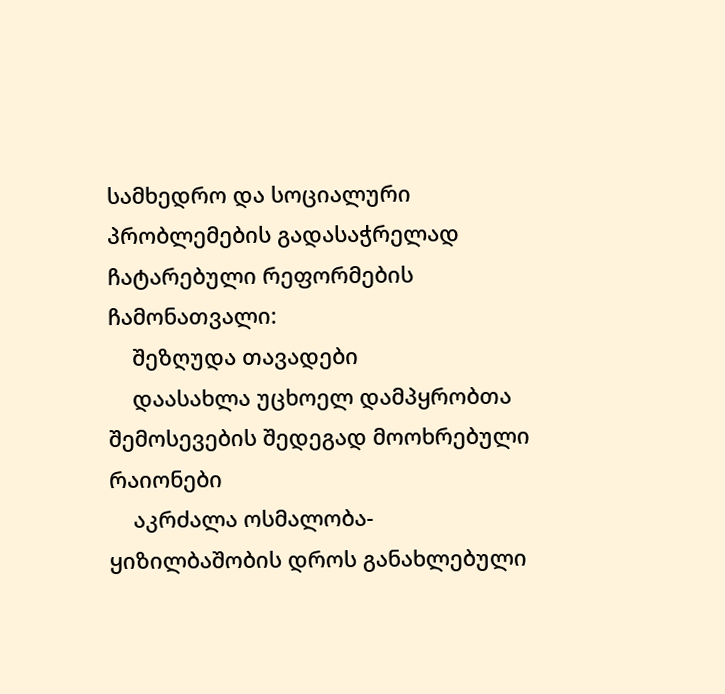სამხედრო და სოციალური პრობლემების გადასაჭრელად ჩატარებული რეფორმების ჩამონათვალი:
    შეზღუდა თავადები
    დაასახლა უცხოელ დამპყრობთა შემოსევების შედეგად მოოხრებული რაიონები
    აკრძალა ოსმალობა-ყიზილბაშობის დროს განახლებული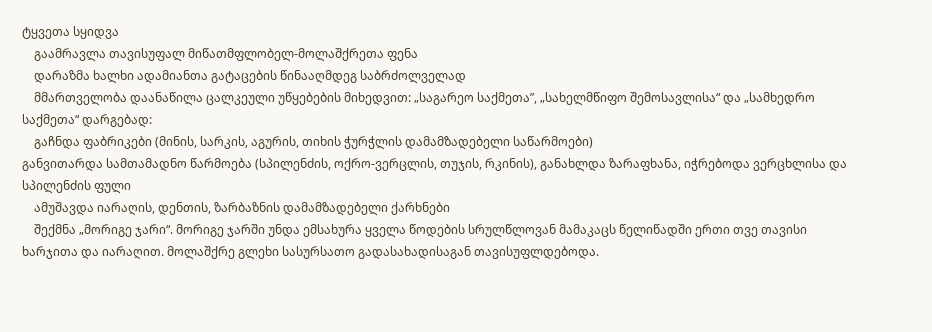ტყვეთა სყიდვა
    გაამრავლა თავისუფალ მიწათმფლობელ-მოლაშქრეთა ფენა
    დარაზმა ხალხი ადამიანთა გატაცების წინააღმდეგ საბრძოლველად
    მმართველობა დაანაწილა ცალკეული უწყებების მიხედვით: „საგარეო საქმეთა”, „სახელმწიფო შემოსავლისა“ და „სამხედრო საქმეთა“ დარგებად:
    გაჩნდა ფაბრიკები (მინის, სარკის, აგურის, თიხის ჭურჭლის დამამზადებელი საწარმოები)
განვითარდა სამთამადნო წარმოება (სპილენძის, ოქრო-ვერცლის, თუჯის, რკინის), განახლდა ზარაფხანა, იჭრებოდა ვერცხლისა და სპილენძის ფული
    ამუშავდა იარაღის, დენთის, ზარბაზნის დამამზადებელი ქარხნები
    შექმნა „მორიგე ჯარი“. მორიგე ჯარში უნდა ემსახურა ყველა წოდების სრულწლოვან მამაკაცს წელიწადში ერთი თვე თავისი ხარჯითა და იარაღით. მოლაშქრე გლეხი სასურსათო გადასახადისაგან თავისუფლდებოდა.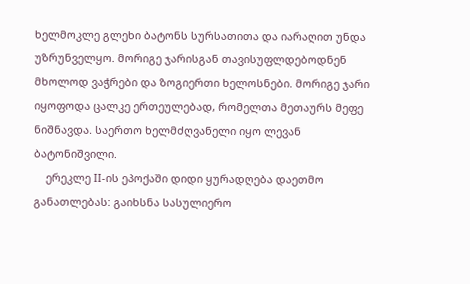ხელმოკლე გლეხი ბატონს სურსათითა და იარაღით უნდა უზრუნველყო. მორიგე ჯარისგან თავისუფლდებოდნენ მხოლოდ ვაჭრები და ზოგიერთი ხელოსნები. მორიგე ჯარი იყოფოდა ცალკე ერთეულებად, რომელთა მეთაურს მეფე ნიშნავდა. საერთო ხელმძღვანელი იყო ლევან ბატონიშვილი.
    ერეკლე II-ის ეპოქაში დიდი ყურადღება დაეთმო განათლებას: გაიხსნა სასულიერო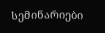სემინარიები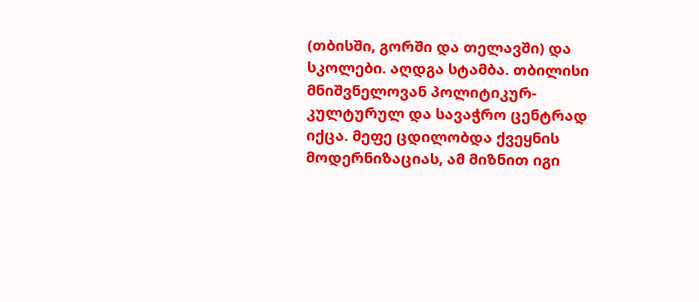(თბისში, გორში და თელავში) და სკოლები. აღდგა სტამბა. თბილისი მნიშვნელოვან პოლიტიკურ-კულტურულ და სავაჭრო ცენტრად იქცა. მეფე ცდილობდა ქვეყნის მოდერნიზაციას, ამ მიზნით იგი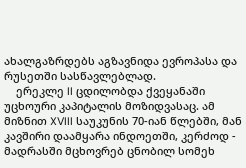ახალგაზრდებს აგზავნიდა ევროპასა და რუსეთში სასწავლებლად.
    ერეკლე II ცდილობდა ქვეყანაში უცხოური კაპიტალის მოზიდვასაც. ამ მიზნით XVIII საუკუნის 70-იან წლებში, მან კავშირი დაამყარა ინდოეთში, კერძოდ - მადრასში მცხოვრებ ცნობილ სომეხ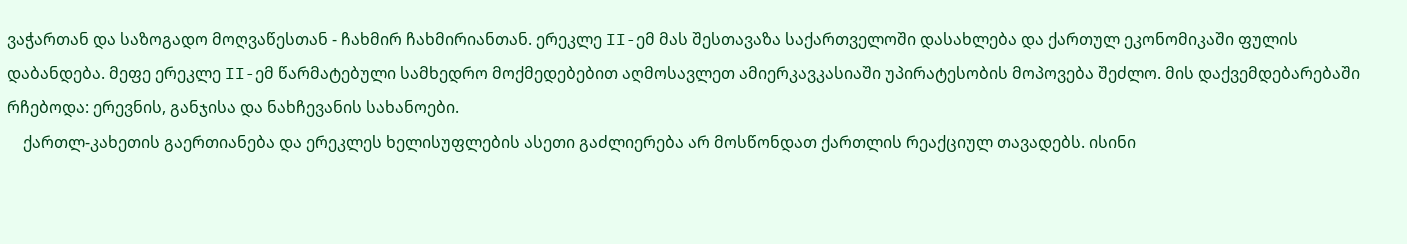ვაჭართან და საზოგადო მოღვაწესთან - ჩახმირ ჩახმირიანთან. ერეკლე II-ემ მას შესთავაზა საქართველოში დასახლება და ქართულ ეკონომიკაში ფულის დაბანდება. მეფე ერეკლე II-ემ წარმატებული სამხედრო მოქმედებებით აღმოსავლეთ ამიერკავკასიაში უპირატესობის მოპოვება შეძლო. მის დაქვემდებარებაში რჩებოდა: ერევნის, განჯისა და ნახჩევანის სახანოები.
    ქართლ-კახეთის გაერთიანება და ერეკლეს ხელისუფლების ასეთი გაძლიერება არ მოსწონდათ ქართლის რეაქციულ თავადებს. ისინი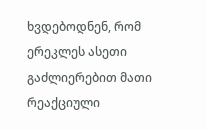ხვდებოდნენ, რომ ერეკლეს ასეთი გაძლიერებით მათი რეაქციული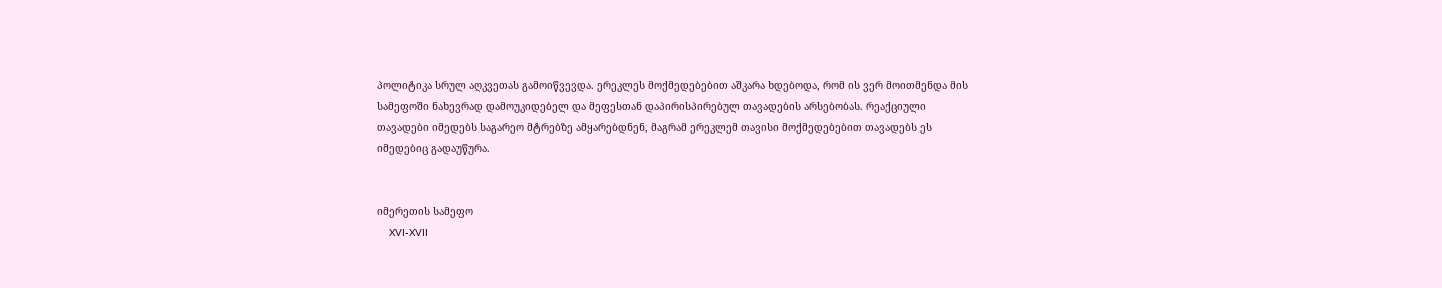პოლიტიკა სრულ აღკვეთას გამოიწვევდა. ერეკლეს მოქმედებებით აშკარა ხდებოდა, რომ ის ვერ მოითმენდა მის სამეფოში ნახევრად დამოუკიდებელ და მეფესთან დაპირისპირებულ თავადების არსებობას. რეაქციული თავადები იმედებს საგარეო მტრებზე ამყარებდნენ, მაგრამ ერეკლემ თავისი მოქმედებებით თავადებს ეს იმედებიც გადაუწურა.


იმერეთის სამეფო
    XVI-XVII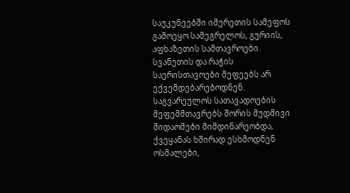საუკუნეებში იმერეთის სამეფოს გამოეყო სამეგრელოს, გურიის, აფხაზეთის სამთავროები. სვანეთის და რაჭის საერისთავოები მეფეებს არ ექვემდებარებოდნენ. საგვარეულოს სათავადოების მეფემმთავრებს შორის მუდმივი შიდაომები მიმდინარეობდა, ქვეყანას ხშირად ესხმოდნენ ოსმალები,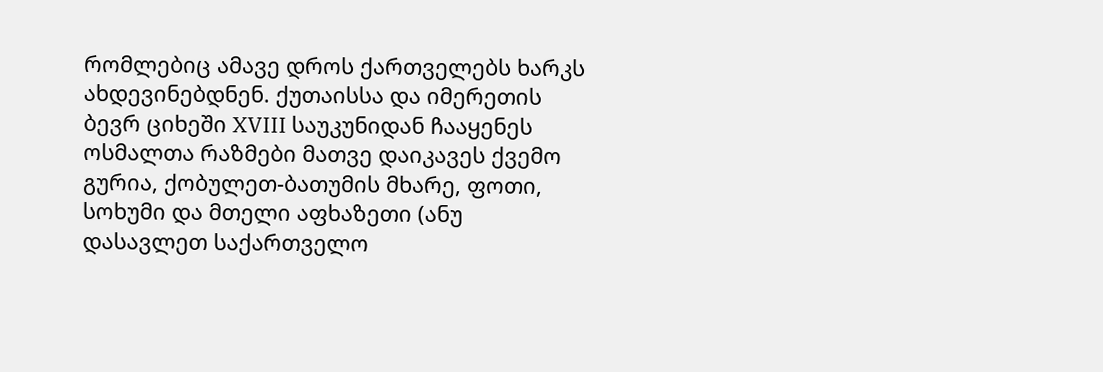რომლებიც ამავე დროს ქართველებს ხარკს ახდევინებდნენ. ქუთაისსა და იმერეთის ბევრ ციხეში XVIII საუკუნიდან ჩააყენეს ოსმალთა რაზმები მათვე დაიკავეს ქვემო გურია, ქობულეთ-ბათუმის მხარე, ფოთი, სოხუმი და მთელი აფხაზეთი (ანუ დასავლეთ საქართველო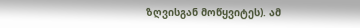ზღვისგან მოწყვიტეს). ამ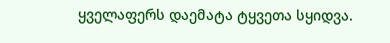ყველაფერს დაემატა ტყვეთა სყიდვა.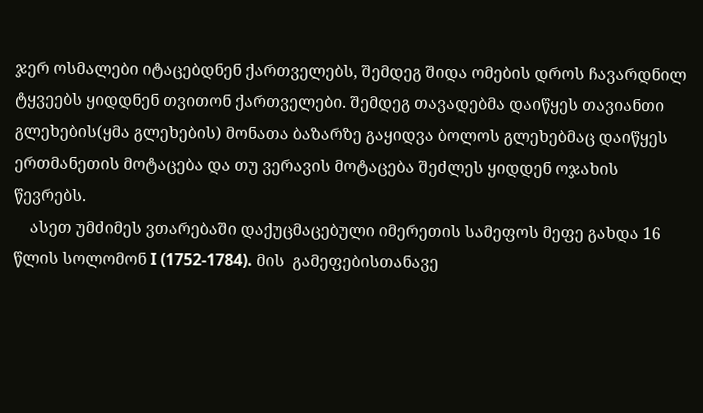ჯერ ოსმალები იტაცებდნენ ქართველებს, შემდეგ შიდა ომების დროს ჩავარდნილ ტყვეებს ყიდდნენ თვითონ ქართველები. შემდეგ თავადებმა დაიწყეს თავიანთი გლეხების(ყმა გლეხების) მონათა ბაზარზე გაყიდვა ბოლოს გლეხებმაც დაიწყეს ერთმანეთის მოტაცება და თუ ვერავის მოტაცება შეძლეს ყიდდენ ოჯახის წევრებს.
    ასეთ უმძიმეს ვთარებაში დაქუცმაცებული იმერეთის სამეფოს მეფე გახდა 16 წლის სოლომონ I (1752-1784). მის  გამეფებისთანავე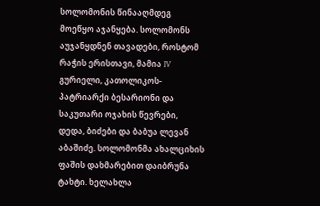სოლომონის წინააღმდეგ მოეწყო აჯანყება. სოლომონს აუჯანყდნენ თავადები, როსტომ რაჭის ერისთავი, მამია IV გურიელი, კათოლიკოს-პატრიარქი ბესარიონი და საკუთარი ოჯახის წევრები, დედა, ბიძები და ბაბუა ლევან აბაშიძე. სოლომონმა ახალციხის ფაშის დახმარებით დაიბრუნა ტახტი. ხელახლა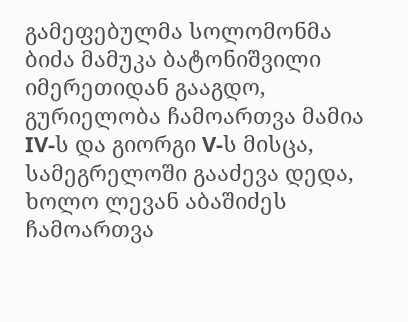გამეფებულმა სოლომონმა ბიძა მამუკა ბატონიშვილი იმერეთიდან გააგდო, გურიელობა ჩამოართვა მამია IV-ს და გიორგი V-ს მისცა, სამეგრელოში გააძევა დედა, ხოლო ლევან აბაშიძეს ჩამოართვა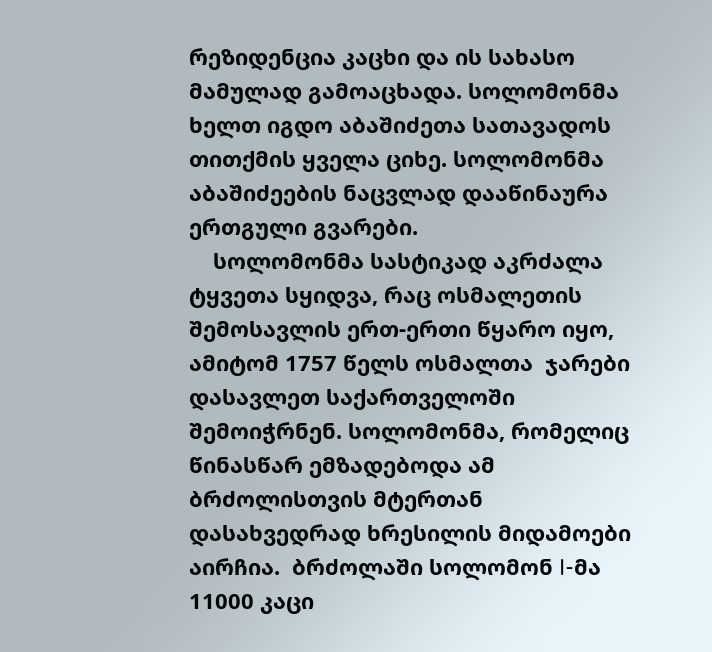რეზიდენცია კაცხი და ის სახასო მამულად გამოაცხადა. სოლომონმა ხელთ იგდო აბაშიძეთა სათავადოს თითქმის ყველა ციხე. სოლომონმა აბაშიძეების ნაცვლად დააწინაურა ერთგული გვარები.
    სოლომონმა სასტიკად აკრძალა ტყვეთა სყიდვა, რაც ოსმალეთის შემოსავლის ერთ-ერთი წყარო იყო, ამიტომ 1757 წელს ოსმალთა  ჯარები დასავლეთ საქართველოში შემოიჭრნენ. სოლომონმა, რომელიც წინასწარ ემზადებოდა ამ ბრძოლისთვის მტერთან დასახვედრად ხრესილის მიდამოები აირჩია.  ბრძოლაში სოლომონ I-მა 11000 კაცი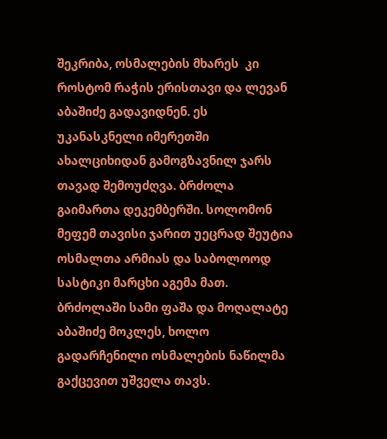შეკრიბა, ოსმალების მხარეს  კი როსტომ რაჭის ერისთავი და ლევან აბაშიძე გადავიდნენ. ეს უკანასკნელი იმერეთში ახალციხიდან გამოგზავნილ ჯარს თავად შემოუძღვა. ბრძოლა გაიმართა დეკემბერში. სოლომონ მეფემ თავისი ჯარით უეცრად შეუტია ოსმალთა არმიას და საბოლოოდ სასტიკი მარცხი აგემა მათ. ბრძოლაში სამი ფაშა და მოღალატე აბაშიძე მოკლეს, ხოლო გადარჩენილი ოსმალების ნაწილმა გაქცევით უშველა თავს.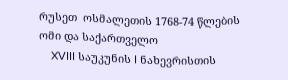რუსეთ  ოსმალეთის 1768-74 წლების ომი და საქართველო
    XVIII საუკუნის I ნახევრისთის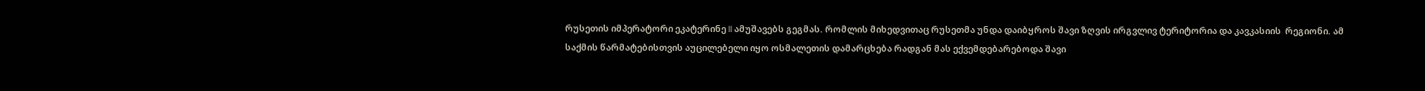რუსეთის იმპერატორი ეკატერინე II ამუშავებს გეგმას. რომლის მიხედვითაც რუსეთმა უნდა დაიბყროს შავი ზღვის ირგვლივ ტერიტორია და კავკასიის  რეგიონი. ამ საქმის წარმატებისთვის აუცილებელი იყო ოსმალეთის დამარცხება რადგან მას ექვემდებარებოდა შავი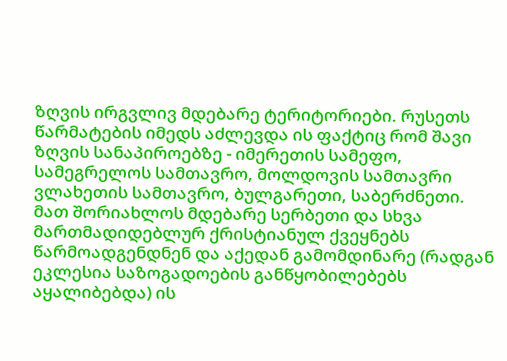ზღვის ირგვლივ მდებარე ტერიტორიები. რუსეთს წარმატების იმედს აძლევდა ის ფაქტიც რომ შავი ზღვის სანაპიროებზე - იმერეთის სამეფო, სამეგრელოს სამთავრო, მოლდოვის სამთავრი ვლახეთის სამთავრო, ბულგარეთი, საბერძნეთი. მათ შორიახლოს მდებარე სერბეთი და სხვა მართმადიდებლურ ქრისტიანულ ქვეყნებს წარმოადგენდნენ და აქედან გამომდინარე (რადგან ეკლესია საზოგადოების განწყობილებებს აყალიბებდა) ის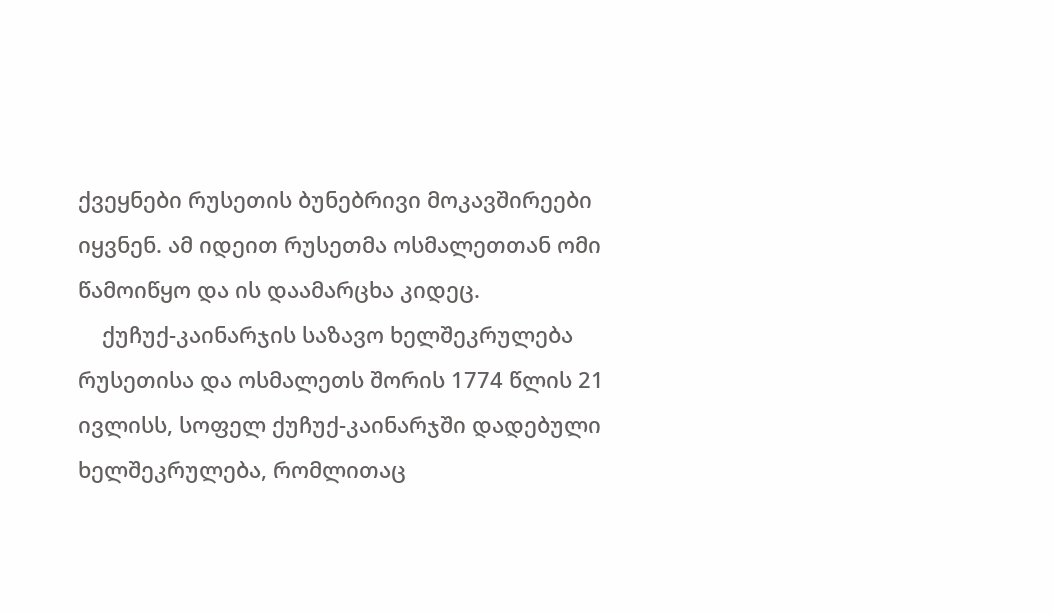ქვეყნები რუსეთის ბუნებრივი მოკავშირეები იყვნენ. ამ იდეით რუსეთმა ოსმალეთთან ომი წამოიწყო და ის დაამარცხა კიდეც.
    ქუჩუქ-კაინარჯის საზავო ხელშეკრულება რუსეთისა და ოსმალეთს შორის 1774 წლის 21 ივლისს, სოფელ ქუჩუქ-კაინარჯში დადებული ხელშეკრულება, რომლითაც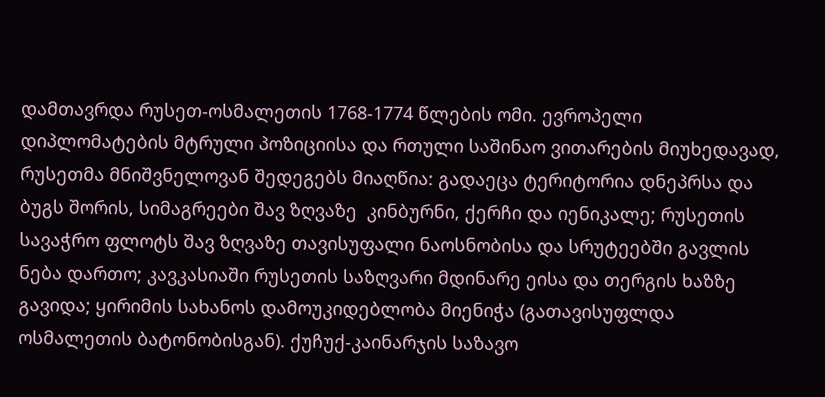დამთავრდა რუსეთ-ოსმალეთის 1768-1774 წლების ომი. ევროპელი დიპლომატების მტრული პოზიციისა და რთული საშინაო ვითარების მიუხედავად, რუსეთმა მნიშვნელოვან შედეგებს მიაღწია: გადაეცა ტერიტორია დნეპრსა და ბუგს შორის, სიმაგრეები შავ ზღვაზე  კინბურნი, ქერჩი და იენიკალე; რუსეთის სავაჭრო ფლოტს შავ ზღვაზე თავისუფალი ნაოსნობისა და სრუტეებში გავლის ნება დართო; კავკასიაში რუსეთის საზღვარი მდინარე ეისა და თერგის ხაზზე გავიდა; ყირიმის სახანოს დამოუკიდებლობა მიენიჭა (გათავისუფლდა ოსმალეთის ბატონობისგან). ქუჩუქ-კაინარჯის საზავო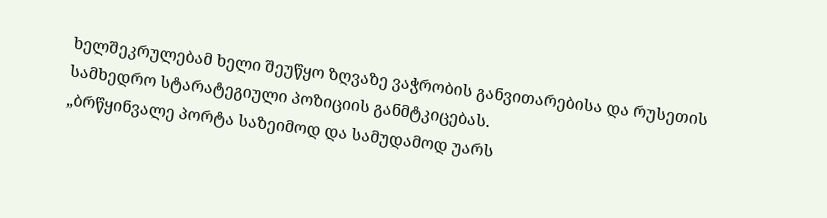ხელშეკრულებამ ხელი შეუწყო ზღვაზე ვაჭრობის განვითარებისა და რუსეთის სამხედრო სტარატეგიული პოზიციის განმტკიცებას.
„ბრწყინვალე პორტა საზეიმოდ და სამუდამოდ უარს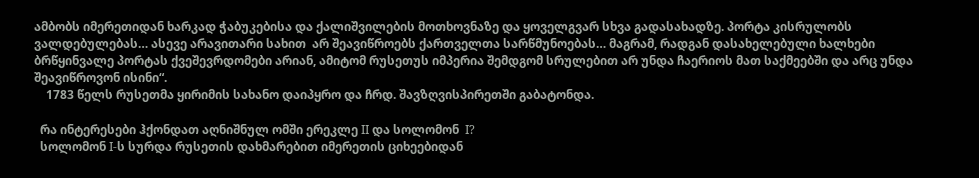ამბობს იმერეთიდან ხარკად ჭაბუკებისა და ქალიშვილების მოთხოვნაზე და ყოველგვარ სხვა გადასახადზე. პორტა კისრულობს ვალდებულებას… ასევე არავითარი სახით  არ შეავიწროებს ქართველთა სარწმუნოებას… მაგრამ, რადგან დასახელებული ხალხები ბრწყინვალე პორტას ქვეშევრდომები არიან, ამიტომ რუსეთუს იმპერია შემდგომ სრულებით არ უნდა ჩაერიოს მათ საქმეებში და არც უნდა შეავიწროვონ ისინი“.
    1783 წელს რუსეთმა ყირიმის სახანო დაიპყრო და ჩრდ. შავზღვისპირეთში გაბატონდა.

  რა ინტერესები ჰქონდათ აღნიშნულ ომში ერეკლე II და სოლომონ  I?
  სოლომონ I-ს სურდა რუსეთის დახმარებით იმერეთის ციხეებიდან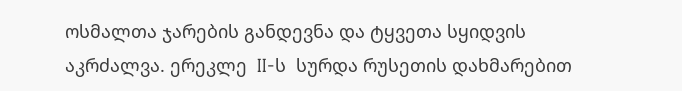ოსმალთა ჯარების განდევნა და ტყვეთა სყიდვის აკრძალვა. ერეკლე  II-ს  სურდა რუსეთის დახმარებით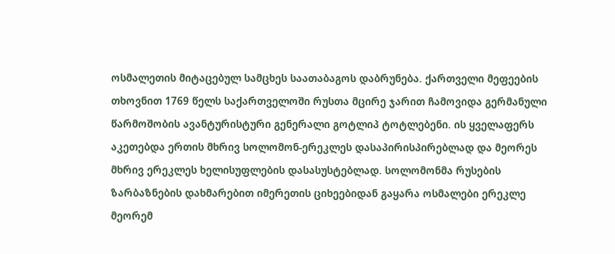ოსმალეთის მიტაცებულ სამცხეს საათაბაგოს დაბრუნება. ქართველი მეფეების თხოვნით 1769 წელს საქართველოში რუსთა მცირე ჯარით ჩამოვიდა გერმანული წარმოშობის ავანტურისტური გენერალი გოტლიპ ტოტლებენი. ის ყველაფერს აკეთებდა ერთის მხრივ სოლომონ-ერეკლეს დასაპირისპირებლად და მეორეს მხრივ ერეკლეს ხელისუფლების დასასუსტებლად. სოლომონმა რუსების ზარბაზნების დახმარებით იმერეთის ციხეებიდან გაყარა ოსმალები ერეკლე მეორემ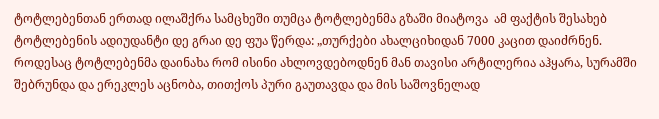ტოტლებენთან ერთად ილაშქრა სამცხეში თუმცა ტოტლებენმა გზაში მიატოვა  ამ ფაქტის შესახებ ტოტლებენის ადიუდანტი დე გრაი დე ფუა წერდა: „თურქები ახალციხიდან 7000 კაცით დაიძრნენ. როდესაც ტოტლებენმა დაინახა რომ ისინი ახლოვდებოდნენ მან თავისი არტილერია აჰყარა, სურამში შებრუნდა და ერეკლეს აცნობა, თითქოს პური გაუთავდა და მის საშოვნელად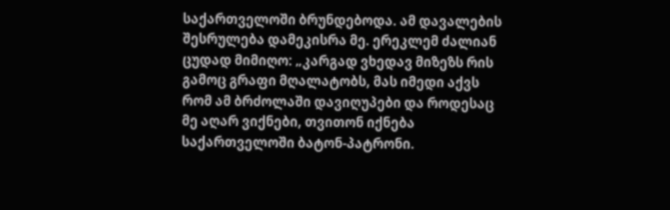საქართველოში ბრუნდებოდა. ამ დავალების შესრულება დამეკისრა მე. ერეკლემ ძალიან ცუდად მიმიღო: „კარგად ვხედავ მიზეზს რის გამოც გრაფი მღალატობს, მას იმედი აქვს რომ ამ ბრძოლაში დავიღუპები და როდესაც მე აღარ ვიქნები, თვითონ იქნება საქართველოში ბატონ-პატრონი.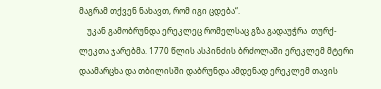მაგრამ თქვენ ნახავთ, რომ იგი ცდება“.
    უკან გამობრუნდა ერეკლეც რომელსაც გზა გადაუჭრა  თურქ-ლეკთა ჯარებმა. 1770 წლის ასპინძის ბრძოლაში ერეკლემ მტერი დაამარცხა და თბილისში დაბრუნდა ამდენად ერეკლემ თავის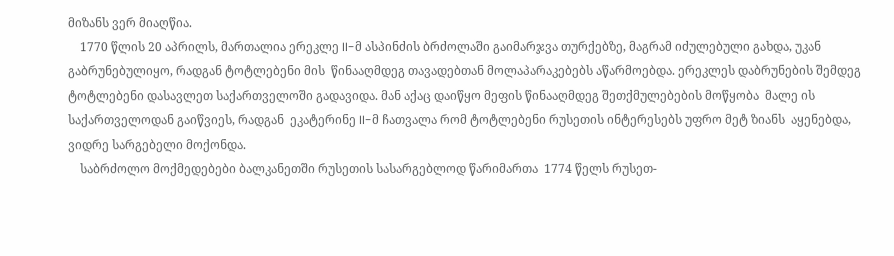მიზანს ვერ მიაღწია.
    1770 წლის 20 აპრილს, მართალია ერეკლე II-მ ასპინძის ბრძოლაში გაიმარჯვა თურქებზე, მაგრამ იძულებული გახდა, უკან გაბრუნებულიყო, რადგან ტოტლებენი მის  წინააღმდეგ თავადებთან მოლაპარაკებებს აწარმოებდა. ერეკლეს დაბრუნების შემდეგ ტოტლებენი დასავლეთ საქართველოში გადავიდა. მან აქაც დაიწყო მეფის წინააღმდეგ შეთქმულებების მოწყობა  მალე ის საქართველოდან გაიწვიეს, რადგან  ეკატერინე II-მ ჩათვალა რომ ტოტლებენი რუსეთის ინტერესებს უფრო მეტ ზიანს  აყენებდა, ვიდრე სარგებელი მოქონდა.
    საბრძოლო მოქმედებები ბალკანეთში რუსეთის სასარგებლოდ წარიმართა  1774 წელს რუსეთ-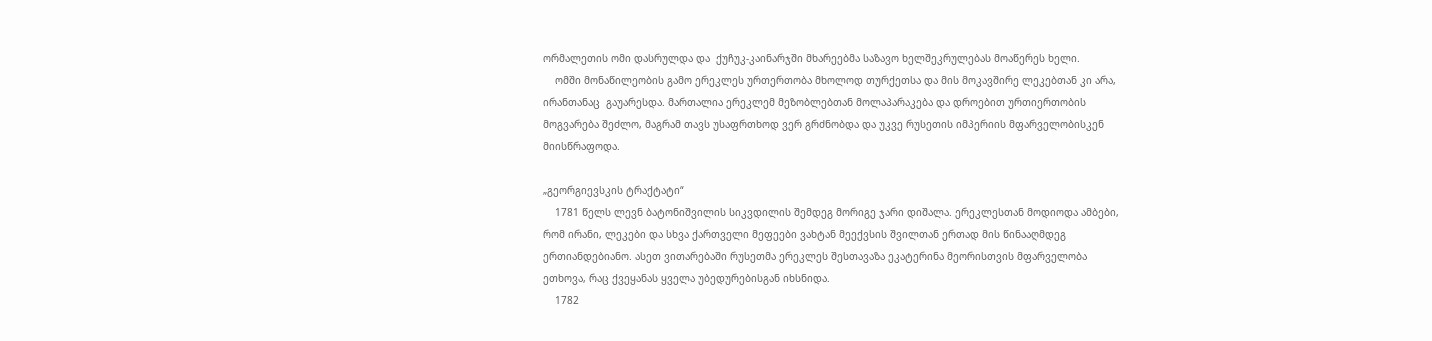ორმალეთის ომი დასრულდა და  ქუჩუკ-კაინარჯში მხარეებმა საზავო ხელშეკრულებას მოაწერეს ხელი.
    ომში მონაწილეობის გამო ერეკლეს ურთერთობა მხოლოდ თურქეთსა და მის მოკავშირე ლეკებთან კი არა, ირანთანაც  გაუარესდა. მართალია ერეკლემ მეზობლებთან მოლაპარაკება და დროებით ურთიერთობის მოგვარება შეძლო, მაგრამ თავს უსაფრთხოდ ვერ გრძნობდა და უკვე რუსეთის იმპერიის მფარველობისკენ მიისწრაფოდა.

„გეორგიევსკის ტრაქტატი“
    1781 წელს ლევნ ბატონიშვილის სიკვდილის შემდეგ მორიგე ჯარი დიშალა. ერეკლესთან მოდიოდა ამბები, რომ ირანი, ლეკები და სხვა ქართველი მეფეები ვახტან მეექვსის შვილთან ერთად მის წინააღმდეგ ერთიანდებიანო. ასეთ ვითარებაში რუსეთმა ერეკლეს შესთავაზა ეკატერინა მეორისთვის მფარველობა ეთხოვა, რაც ქვეყანას ყველა უბედურებისგან იხსნიდა.
    1782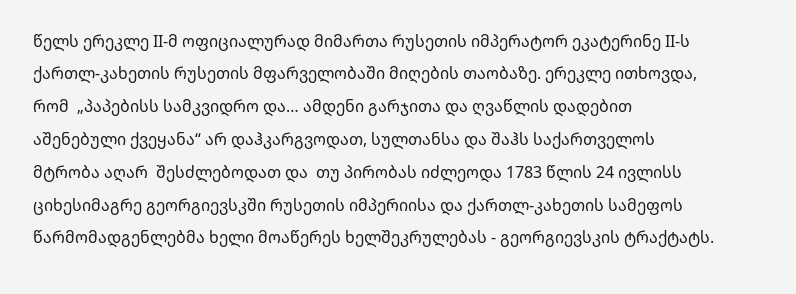წელს ერეკლე II-მ ოფიციალურად მიმართა რუსეთის იმპერატორ ეკატერინე II-ს ქართლ-კახეთის რუსეთის მფარველობაში მიღების თაობაზე. ერეკლე ითხოვდა, რომ  „პაპებისს სამკვიდრო და… ამდენი გარჯითა და ღვაწლის დადებით აშენებული ქვეყანა“ არ დაჰკარგვოდათ, სულთანსა და შაჰს საქართველოს მტრობა აღარ  შესძლებოდათ და  თუ პირობას იძლეოდა 1783 წლის 24 ივლისს ციხესიმაგრე გეორგიევსკში რუსეთის იმპერიისა და ქართლ-კახეთის სამეფოს წარმომადგენლებმა ხელი მოაწერეს ხელშეკრულებას - გეორგიევსკის ტრაქტატს.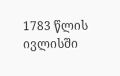1783 წლის ივლისში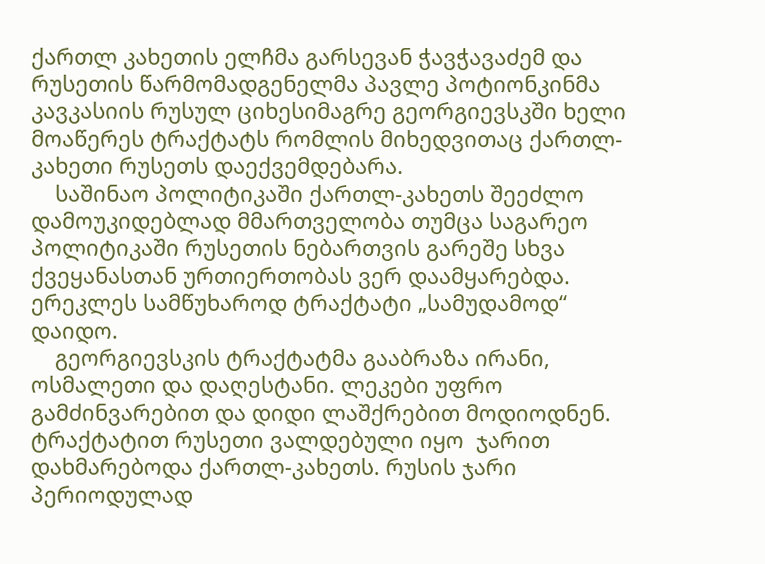ქართლ კახეთის ელჩმა გარსევან ჭავჭავაძემ და რუსეთის წარმომადგენელმა პავლე პოტიონკინმა კავკასიის რუსულ ციხესიმაგრე გეორგიევსკში ხელი მოაწერეს ტრაქტატს რომლის მიხედვითაც ქართლ-კახეთი რუსეთს დაექვემდებარა.
    საშინაო პოლიტიკაში ქართლ-კახეთს შეეძლო დამოუკიდებლად მმართველობა თუმცა საგარეო პოლიტიკაში რუსეთის ნებართვის გარეშე სხვა ქვეყანასთან ურთიერთობას ვერ დაამყარებდა. ერეკლეს სამწუხაროდ ტრაქტატი „სამუდამოდ“ დაიდო.
    გეორგიევსკის ტრაქტატმა გააბრაზა ირანი, ოსმალეთი და დაღესტანი. ლეკები უფრო გამძინვარებით და დიდი ლაშქრებით მოდიოდნენ. ტრაქტატით რუსეთი ვალდებული იყო  ჯარით დახმარებოდა ქართლ-კახეთს. რუსის ჯარი პერიოდულად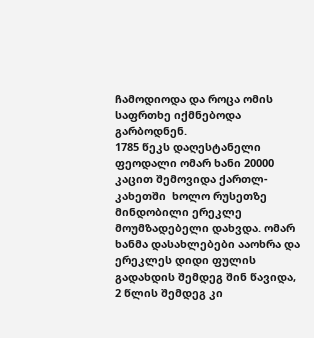ჩამოდიოდა და როცა ომის საფრთხე იქმნებოდა გარბოდნენ.
1785 წეკს დაღესტანელი ფეოდალი ომარ ხანი 20000 კაცით შემოვიდა ქართლ-კახეთში  ხოლო რუსეთზე მინდობილი ერეკლე მოუმზადებელი დახვდა. ომარ ხანმა დასახლებები ააოხრა და ერეკლეს დიდი ფულის გადახდის შემდეგ შინ წავიდა, 2 წლის შემდეგ კი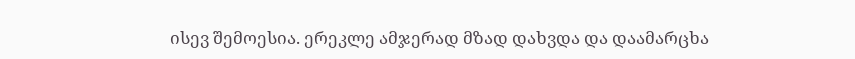ისევ შემოესია. ერეკლე ამჯერად მზად დახვდა და დაამარცხა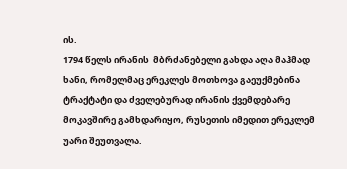ის.
1794 წელს ირანის  მბრძანებელი გახდა აღა მაჰმად ხანი, რომელმაც ერეკლეს მოთხოვა გაეუქმებინა ტრაქტატი და ძველებურად ირანის ქვემდებარე მოკავშირე გამხდარიყო, რუსეთის იმედით ერეკლემ უარი შეუთვალა.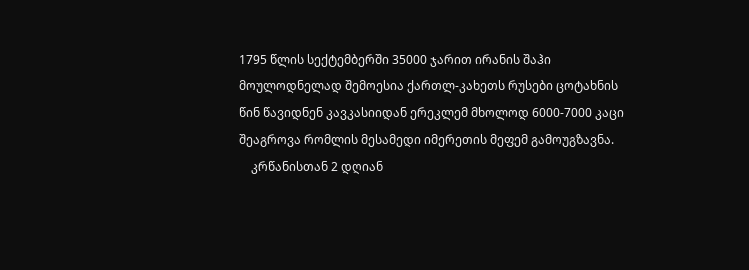1795 წლის სექტემბერში 35000 ჯარით ირანის შაჰი მოულოდნელად შემოესია ქართლ-კახეთს რუსები ცოტახნის წინ წავიდნენ კავკასიიდან ერეკლემ მხოლოდ 6000-7000 კაცი შეაგროვა რომლის მესამედი იმერეთის მეფემ გამოუგზავნა.
    კრწანისთან 2 დღიან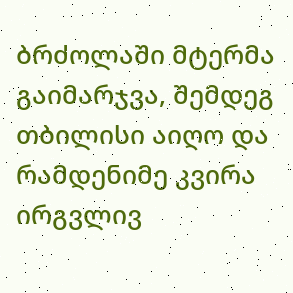ბრძოლაში მტერმა გაიმარჯვა, შემდეგ თბილისი აიღო და რამდენიმე კვირა ირგვლივ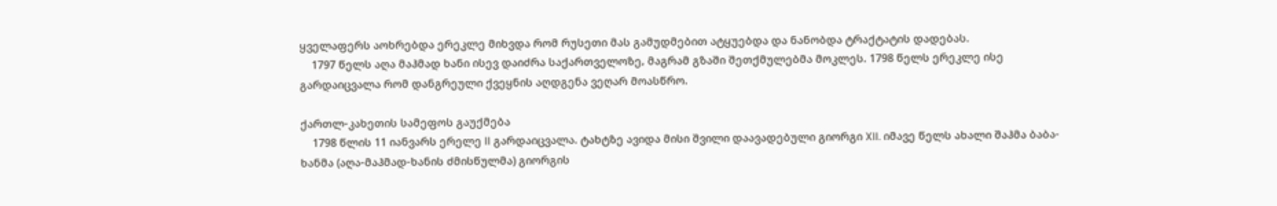ყველაფერს აოხრებდა ერეკლე მიხვდა რომ რუსეთი მას გამუდმებით ატყუებდა და ნანობდა ტრაქტატის დადებას.
    1797 წელს აღა მაჰმად ხანი ისევ დაიძრა საქართველოზე, მაგრამ გზაში შეთქმულებმა მოკლეს. 1798 წელს ერეკლე ისე გარდაიცვალა რომ დანგრეული ქვეყნის აღდგენა ვეღარ მოასწრო.

ქართლ-კახეთის სამეფოს გაუქმება
    1798 წლის 11 იანვარს ერელე II გარდაიცვალა. ტახტზე ავიდა მისი შვილი დაავადებული გიორგი XII. იმავე წელს ახალი შაჰმა ბაბა-ხანმა (აღა-მაჰმად-ხანის ძმისწულმა) გიორგის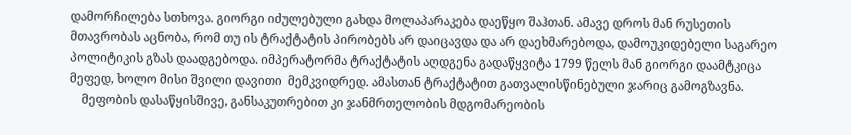დამორჩილება სთხოვა. გიორგი იძულებული გახდა მოლაპარაკება დაეწყო შაჰთან. ამავე დროს მან რუსეთის მთავრობას აცნობა, რომ თუ ის ტრაქტატის პირობებს არ დაიცავდა და არ დაეხმარებოდა, დამოუკიდებელი საგარეო პოლიტიკის გზას დაადგებოდა. იმპერატორმა ტრაქტატის აღდგენა გადაწყვიტა 1799 წელს მან გიორგი დაამტკიცა მეფედ, ხოლო მისი შვილი დავითი  მემკვიდრედ. ამასთან ტრაქტატით გათვალისწინებული ჯარიც გამოგზავნა.
    მეფობის დასაწყისშივე, განსაკუთრებით კი ჯანმრთელობის მდგომარეობის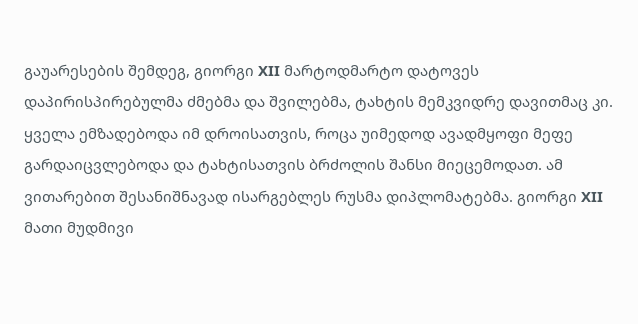გაუარესების შემდეგ, გიორგი XII მარტოდმარტო დატოვეს დაპირისპირებულმა ძმებმა და შვილებმა, ტახტის მემკვიდრე დავითმაც კი. ყველა ემზადებოდა იმ დროისათვის, როცა უიმედოდ ავადმყოფი მეფე გარდაიცვლებოდა და ტახტისათვის ბრძოლის შანსი მიეცემოდათ. ამ ვითარებით შესანიშნავად ისარგებლეს რუსმა დიპლომატებმა. გიორგი XII მათი მუდმივი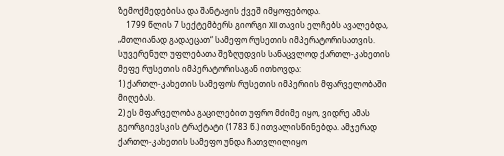ზემოქმედებისა და შანტაჟის ქვეშ იმყოფებოდა.
    1799 წლის 7 სექტემბერს გიორგი XII თავის ელჩებს ავალებდა, „მთლიანად გადაეცათ“ სამეფო რუსეთის იმპერატორისათვის. სუვერენულ უფლებათა შეზღუდვის სანაცვლოდ ქართლ-კახეთის მეფე რუსეთის იმპერატორისაგან ითხოვდა:
1) ქართლ-კახეთის სამეფოს რუსეთის იმპერიის მფარველობაში მიღებას.
2) ეს მფარველობა გაცილებით უფრო მძიმე იყო, ვიდრე ამას გეორგიევსკის ტრაქტატი (1783 წ.) ითვალისწინებდა. ამჯერად ქართლ-კახეთის სამეფო უნდა ჩათვლილიყო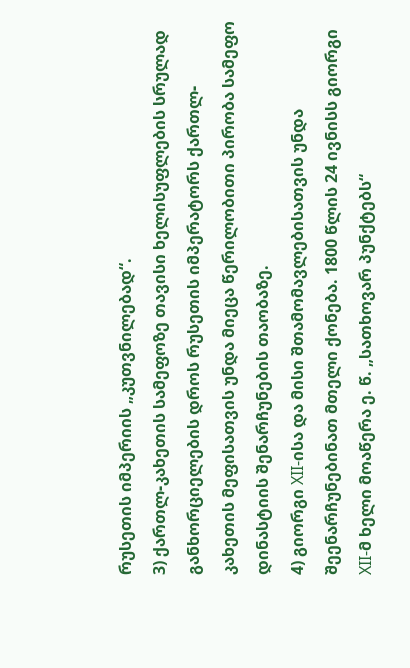რუსეთის იმპერიის „კუთვნილებად“.
3) ქართლ-კახეთის სამეფოზე თავისი ხელისუფლების სრულად განხორციელების დროს რუსეთის იმპერატორს ქართლ-კახეთის მეფისათვის უნდა მიეცა წერილობითი პირობა სამეფო დინასტიის შენარჩუნების თაობაზე.
4) გიორგი XII-ისა და მისი შთამომავლებისათვის უნდა შეენარჩუნებინათ მთელი ქონება. 1800 წლის 24 ივნისს გიორგი XII-მ ხელი მოაწერა ე. წ. „სათხოვარ პუნქტებს“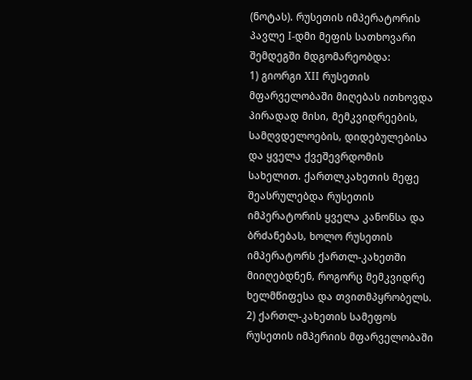(ნოტას). რუსეთის იმპერატორის პავლე I-დმი მეფის სათხოვარი შემდეგში მდგომარეობდა:
1) გიორგი XII რუსეთის მფარველობაში მიღებას ითხოვდა პირადად მისი, მემკვიდრეების, სამღვდელოების, დიდებულებისა და ყველა ქვეშევრდომის სახელით. ქართლკახეთის მეფე შეასრულებდა რუსეთის იმპერატორის ყველა კანონსა და ბრძანებას, ხოლო რუსეთის იმპერატორს ქართლ-კახეთში მიიღებდნენ, როგორც მემკვიდრე ხელმწიფესა და თვითმპყრობელს.
2) ქართლ-კახეთის სამეფოს რუსეთის იმპერიის მფარველობაში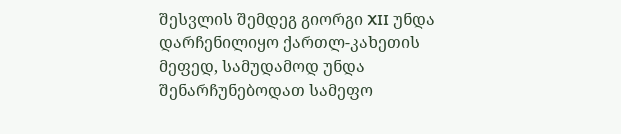შესვლის შემდეგ გიორგი XII უნდა დარჩენილიყო ქართლ-კახეთის მეფედ, სამუდამოდ უნდა შენარჩუნებოდათ სამეფო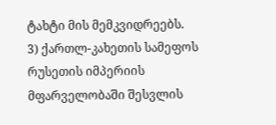ტახტი მის მემკვიდრეებს.
3) ქართლ-კახეთის სამეფოს რუსეთის იმპერიის მფარველობაში შესვლის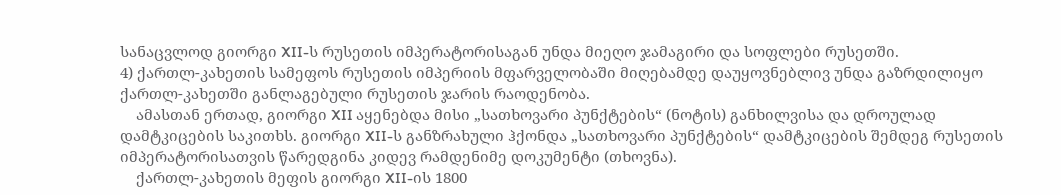სანაცვლოდ გიორგი XII-ს რუსეთის იმპერატორისაგან უნდა მიეღო ჯამაგირი და სოფლები რუსეთში.
4) ქართლ-კახეთის სამეფოს რუსეთის იმპერიის მფარველობაში მიღებამდე დაუყოვნებლივ უნდა გაზრდილიყო ქართლ-კახეთში განლაგებული რუსეთის ჯარის რაოდენობა.
    ამასთან ერთად, გიორგი XII აყენებდა მისი „სათხოვარი პუნქტების“ (ნოტის) განხილვისა და დროულად დამტკიცების საკითხს. გიორგი XII-ს განზრახული ჰქონდა „სათხოვარი პუნქტების“ დამტკიცების შემდეგ რუსეთის იმპერატორისათვის წარედგინა კიდევ რამდენიმე დოკუმენტი (თხოვნა).
    ქართლ-კახეთის მეფის გიორგი XII-ის 1800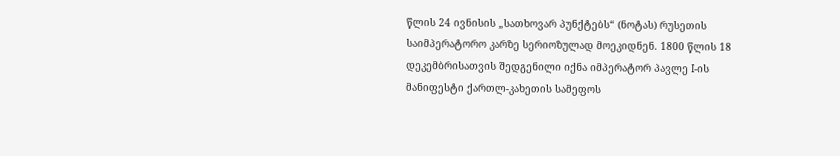წლის 24 ივნისის „სათხოვარ პუნქტებს“ (ნოტას) რუსეთის საიმპერატორო კარზე სერიოზულად მოეკიდნენ. 1800 წლის 18 დეკემბრისათვის შედგენილი იქნა იმპერატორ პავლე I-ის მანიფესტი ქართლ-კახეთის სამეფოს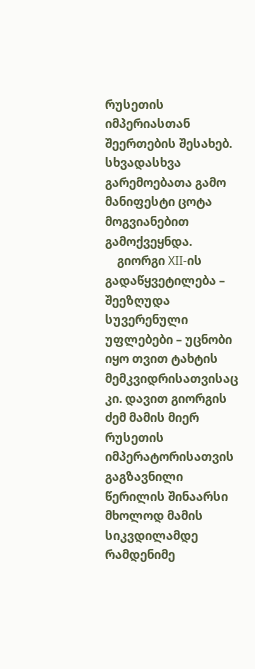რუსეთის იმპერიასთან შეერთების შესახებ. სხვადასხვა გარემოებათა გამო მანიფესტი ცოტა მოგვიანებით გამოქვეყნდა.
    გიორგი XII-ის გადაწყვეტილება – შეეზღუდა სუვერენული უფლებები – უცნობი იყო თვით ტახტის მემკვიდრისათვისაც კი. დავით გიორგის ძემ მამის მიერ რუსეთის იმპერატორისათვის გაგზავნილი წერილის შინაარსი მხოლოდ მამის სიკვდილამდე რამდენიმე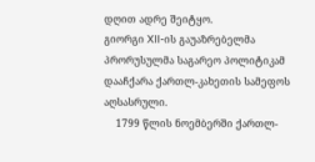დღით ადრე შეიტყო.
გიორგი XII-ის გაუაზრებელმა პრორუსულმა საგარეო პოლიტიკამ დააჩქარა ქართლ-კახეთის სამეფოს აღსასრული.
    1799 წლის ნოემბერში ქართლ-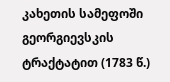კახეთის სამეფოში გეორგიევსკის ტრაქტატით (1783 წ.)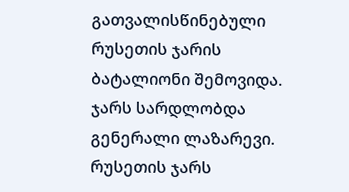გათვალისწინებული რუსეთის ჯარის ბატალიონი შემოვიდა. ჯარს სარდლობდა გენერალი ლაზარევი. რუსეთის ჯარს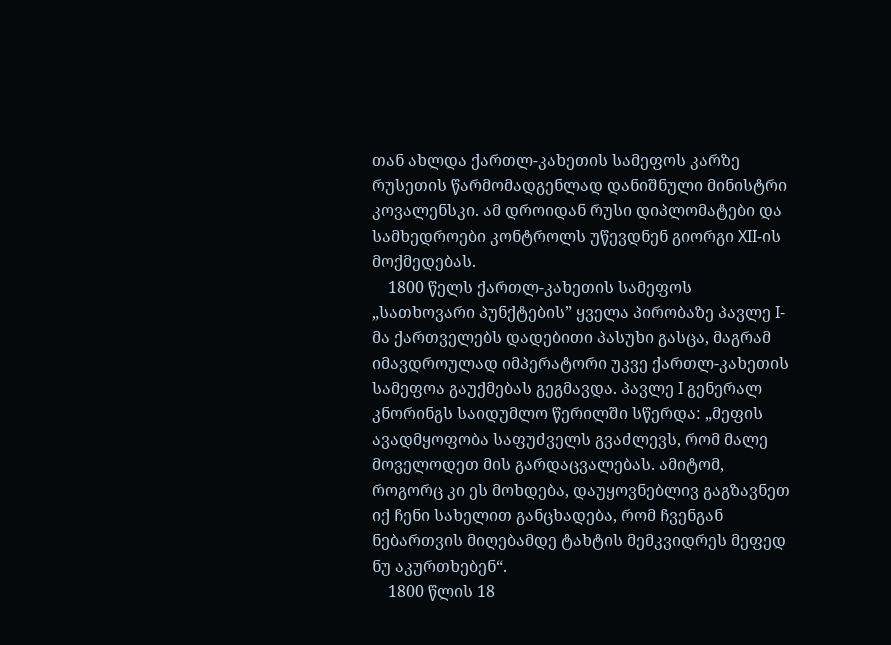თან ახლდა ქართლ-კახეთის სამეფოს კარზე რუსეთის წარმომადგენლად დანიშნული მინისტრი კოვალენსკი. ამ დროიდან რუსი დიპლომატები და სამხედროები კონტროლს უწევდნენ გიორგი XII-ის მოქმედებას.
    1800 წელს ქართლ-კახეთის სამეფოს „სათხოვარი პუნქტების” ყველა პირობაზე პავლე I- მა ქართველებს დადებითი პასუხი გასცა, მაგრამ  იმავდროულად იმპერატორი უკვე ქართლ-კახეთის სამეფოა გაუქმებას გეგმავდა. პავლე I გენერალ კნორინგს საიდუმლო წერილში სწერდა: „მეფის ავადმყოფობა საფუძველს გვაძლევს, რომ მალე მოველოდეთ მის გარდაცვალებას. ამიტომ, როგორც კი ეს მოხდება, დაუყოვნებლივ გაგზავნეთ იქ ჩენი სახელით განცხადება, რომ ჩვენგან ნებართვის მიღებამდე ტახტის მემკვიდრეს მეფედ ნუ აკურთხებენ“.
    1800 წლის 18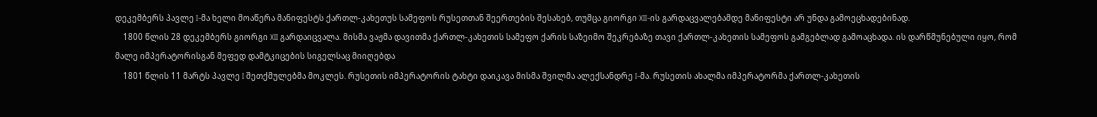დეკემბერს პავლე I-მა ხელი მოაწერა მანიფესტს ქართლ-კახეთუს სამეფოს რუსეთთან შეერთების შესახებ, თუმცა გიორგი XII-ის გარდაცვალებამდე მანიფესტი არ უნდა გამოეცხადებინად.
    1800 წლის 28 დეკემბერს გიორგი XII გარდაიცვალა. მისმა ვაჟმა დავითმა ქართლ-კახეთის სამეფო ქარის საზეიმო შეკრებაზე თავი ქართლ-კახეთის სამეფოს გამგებლად გამოაცხადა. ის დარწმუნებული იყო, რომ მალე იმპერატორისგან მეფედ დამტკიცების სიგელსაც მიიღებდა
    1801 წლის 11 მარტს პავლე I შეთქმულებმა მოკლეს. რუსეთის იმპერატორის ტახტი დაიკავა მისმა შვილმა ალექსანდრე I-მა. რუსეთის ახალმა იმპერატორმა ქართლ-კახეთის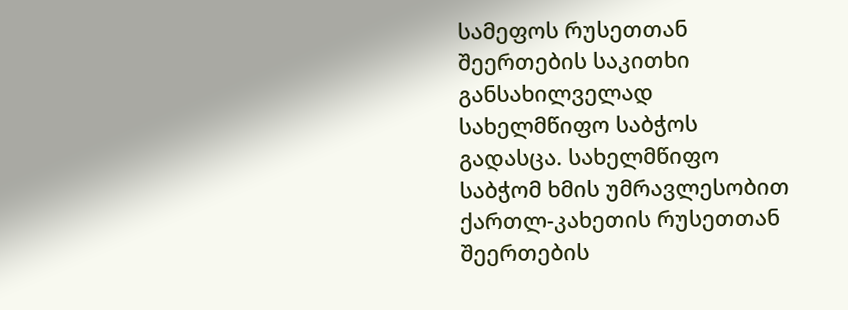სამეფოს რუსეთთან შეერთების საკითხი განსახილველად სახელმწიფო საბჭოს გადასცა. სახელმწიფო საბჭომ ხმის უმრავლესობით ქართლ-კახეთის რუსეთთან შეერთების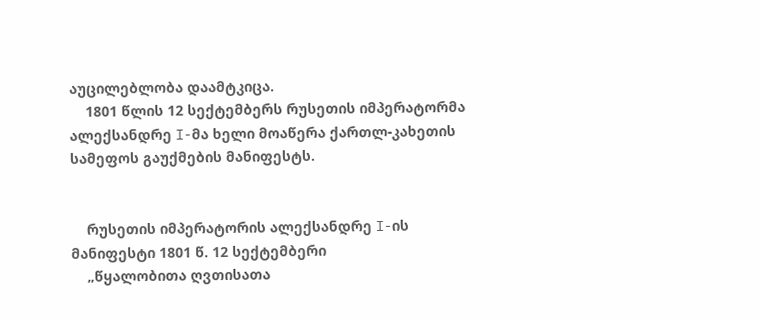აუცილებლობა დაამტკიცა.
    1801 წლის 12 სექტემბერს რუსეთის იმპერატორმა  ალექსანდრე I-მა ხელი მოაწერა ქართლ-კახეთის სამეფოს გაუქმების მანიფესტს.


    რუსეთის იმპერატორის ალექსანდრე I-ის მანიფესტი 1801 წ. 12 სექტემბერი
    „წყალობითა ღვთისათა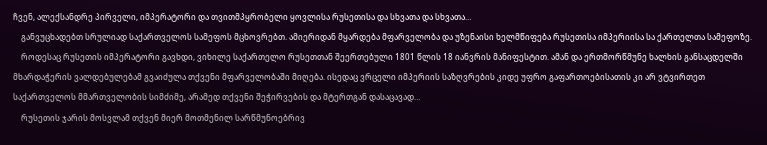ჩვენ, ალექსანდრე პირველი, იმპერატორი და თვითმპყრობელი ყოვლისა რუსეთისა და სხვათა და სხვათა…
    განვუცხადებთ სრულიად საქართველოს სამეფოს მცხოვრებთ. ამიერიდან მყარდება მფარველობა და უზენაისი ხელმწიფება რუსეთისა იმპერიისა სა ქართელთა სამეფოზე.
    როდესაც რუსეთის იმპერატორი გავხდი, ვიხილე საქართელო რუსეთთან შეერთებული 1801 წლის 18 იანვრის მანიფესტით. ამან და ერთმორწმუნე ხალხის განსაცდელში მხარდაჭერის ვალდებულებამ გვაიძულა თქვენი მფარველობაში მიღება. ისედაც ვრცელი იმპერიის საზღვრების კიდე უფრო გაფართოებისათის კი არ ვტვირთეთ საქართველოს მმართველობის სიმძიმე, არამედ თქვენი შეჭირვების და მტერთგან დასაცავად…
    რუსეთის ჯარის მოსვლამ თქვენ მიერ მოთმენილ სარწმუნოებრივ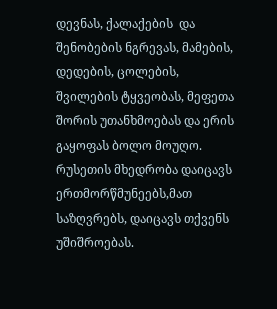დევნას, ქალაქების  და შენობების ნგრევას, მამების, დედების, ცოლების, შვილების ტყვეობას, მეფეთა შორის უთანხმოებას და ერის გაყოფას ბოლო მოუღო. რუსეთის მხედრობა დაიცავს ერთმორწმუნეებს,მათ  საზღვრებს, დაიცავს თქვენს უშიშროებას.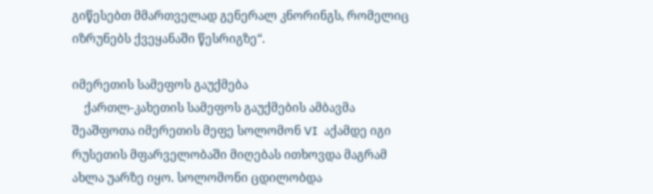გიწესებთ მმართველად გენერალ კნორინგს, რომელიც იზრუნებს ქვეყანაში წესრიგზე“.

იმერეთის სამეფოს გაუქმება
    ქართლ-კახეთის სამეფოს გაუქმების ამბავმა შეაშფოთა იმერეთის მეფე სოლომონ VI  აქამდე იგი რუსეთის მფარველობაში მიღებას ითხოვდა მაგრამ ახლა უარზე იყო. სოლომონი ცდილობდა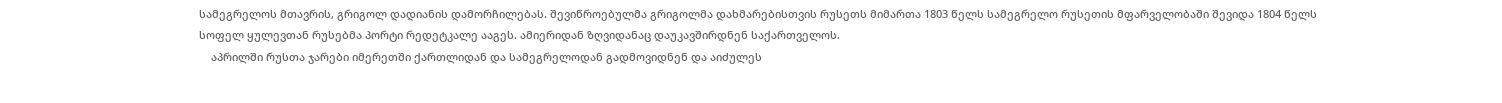სამეგრელოს მთავრის, გრიგოლ დადიანის დამორჩილებას. შევიწროებულმა გრიგოლმა დახმარებისთვის რუსეთს მიმართა 1803 წელს სამეგრელო რუსეთის მფარველობაში შევიდა 1804 წელს სოფელ ყულევთან რუსებმა პორტი რედეტკალე ააგეს. ამიერიდან ზღვიდანაც დაუკავშირდნენ საქართველოს.
    აპრილში რუსთა ჯარები იმერეთში ქართლიდან და სამეგრელოდან გადმოვიდნენ და აიძულეს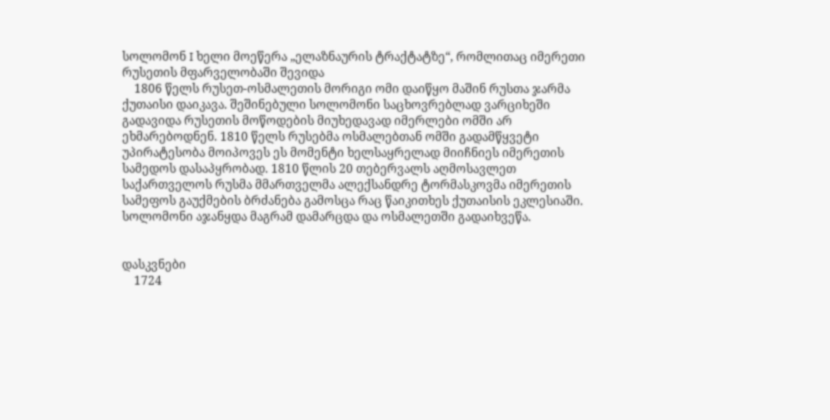სოლომონ I ხელი მოეწერა „ელაზნაურის ტრაქტატზე“, რომლითაც იმერეთი რუსეთის მფარველობაში შევიდა
    1806 წელს რუსეთ-ოსმალეთის მორიგი ომი დაიწყო მაშინ რუსთა ჯარმა ქუთაისი დაიკავა. შეშინებული სოლომონი საცხოვრებლად ვარციხეში გადავიდა რუსეთის მოწოდების მიუხედავად იმერლები ომში არ ეხმარებოდნენ. 1810 წელს რუსებმა ოსმალებთან ომში გადამწყვეტი უპირატესობა მოიპოვეს ეს მომენტი ხელსაყრელად მიიჩნიეს იმერეთის სამედოს დასაპყრობად. 1810 წლის 20 თებერვალს აღმოსავლეთ საქართველოს რუსმა მმართველმა ალექსანდრე ტორმასკოვმა იმერეთის სამეფოს გაუქმების ბრძანება გამოსცა რაც წაიკითხეს ქუთაისის ეკლესიაში. სოლომონი აჯანყდა მაგრამ დამარცდა და ოსმალეთში გადაიხვეწა.


დასკვნები
    1724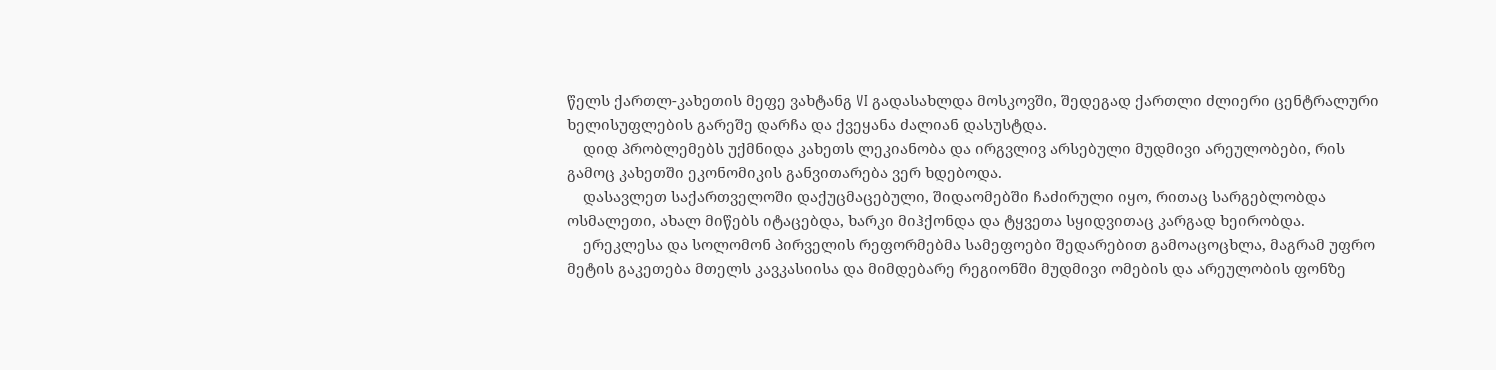წელს ქართლ-კახეთის მეფე ვახტანგ VI გადასახლდა მოსკოვში, შედეგად ქართლი ძლიერი ცენტრალური ხელისუფლების გარეშე დარჩა და ქვეყანა ძალიან დასუსტდა.
    დიდ პრობლემებს უქმნიდა კახეთს ლეკიანობა და ირგვლივ არსებული მუდმივი არეულობები, რის გამოც კახეთში ეკონომიკის განვითარება ვერ ხდებოდა.
    დასავლეთ საქართველოში დაქუცმაცებული, შიდაომებში ჩაძირული იყო, რითაც სარგებლობდა ოსმალეთი, ახალ მიწებს იტაცებდა, ხარკი მიჰქონდა და ტყვეთა სყიდვითაც კარგად ხეირობდა.
    ერეკლესა და სოლომონ პირველის რეფორმებმა სამეფოები შედარებით გამოაცოცხლა, მაგრამ უფრო მეტის გაკეთება მთელს კავკასიისა და მიმდებარე რეგიონში მუდმივი ომების და არეულობის ფონზე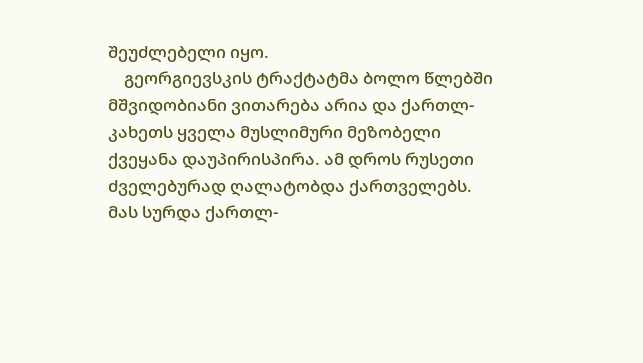შეუძლებელი იყო.
    გეორგიევსკის ტრაქტატმა ბოლო წლებში მშვიდობიანი ვითარება არია და ქართლ-კახეთს ყველა მუსლიმური მეზობელი ქვეყანა დაუპირისპირა. ამ დროს რუსეთი ძველებურად ღალატობდა ქართველებს. მას სურდა ქართლ-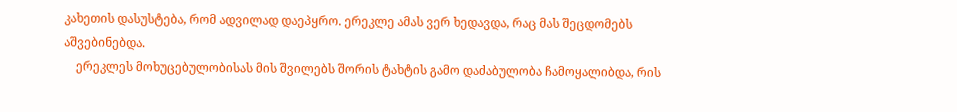კახეთის დასუსტება, რომ ადვილად დაეპყრო. ერეკლე ამას ვერ ხედავდა, რაც მას შეცდომებს აშვებინებდა.
    ერეკლეს მოხუცებულობისას მის შვილებს შორის ტახტის გამო დაძაბულობა ჩამოყალიბდა, რის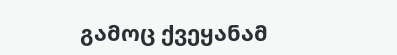გამოც ქვეყანამ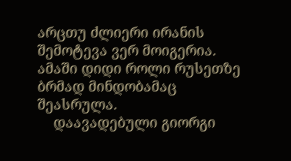არცთუ ძლიერი ირანის შემოტევა ვერ მოიგერია. ამაში დიდი როლი რუსეთზე ბრმად მინდობამაც შეასრულა.
    დაავადებული გიორგი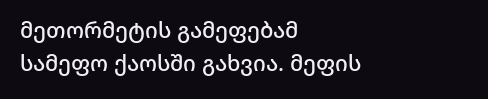მეთორმეტის გამეფებამ სამეფო ქაოსში გახვია. მეფის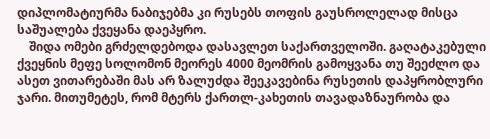დიპლომატიურმა ნაბიჯებმა კი რუსებს თოფის გაუსროლელად მისცა საშუალება ქვეყანა დაეპყრო.
    შიდა ომები გრძელდებოდა დასავლეთ საქართველოში. გაღატაკებული ქვეყნის მეფე სოლომონ მეორეს 4000 მეომრის გამოყვანა თუ შეეძლო და ასეთ ვითარებაში მას არ ზალუძდა შეეკავებინა რუსეთის დაპყრობლური ჯარი. მითუმეტეს, რომ მტერს ქართლ-კახეთის თავადაზნაურობა და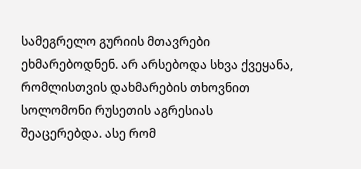სამეგრელო გურიის მთავრები ეხმარებოდნენ. არ არსებოდა სხვა ქვეყანა, რომლისთვის დახმარების თხოვნით სოლომონი რუსეთის აგრესიას შეაცერებდა. ასე რომ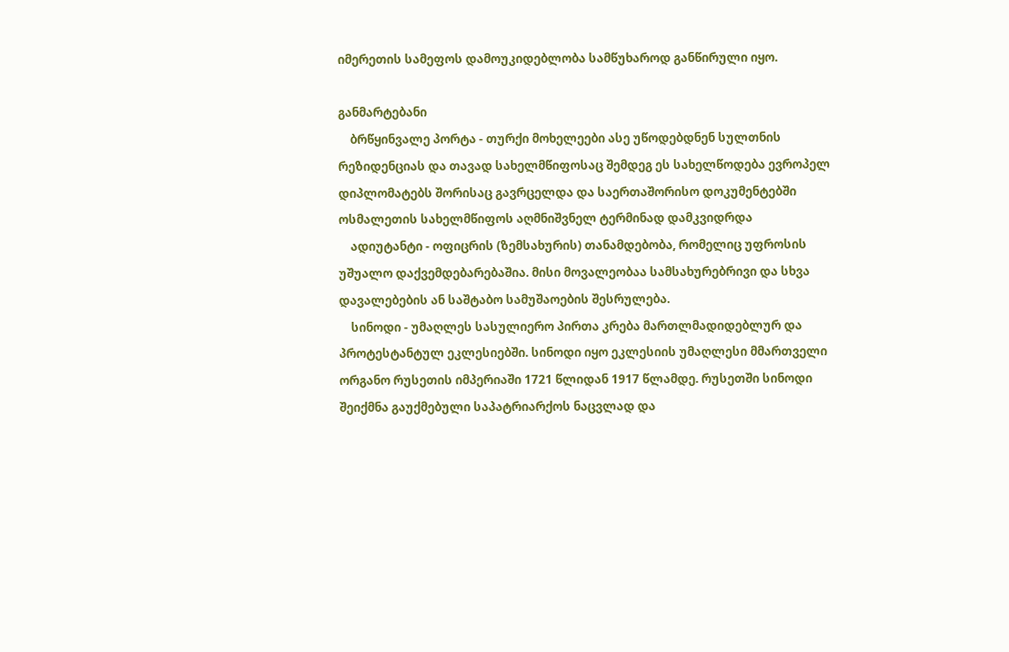იმერეთის სამეფოს დამოუკიდებლობა სამწუხაროდ განწირული იყო.

განმარტებანი
    ბრწყინვალე პორტა - თურქი მოხელეები ასე უწოდებდნენ სულთნის რეზიდენციას და თავად სახელმწიფოსაც შემდეგ ეს სახელწოდება ევროპელ დიპლომატებს შორისაც გავრცელდა და საერთაშორისო დოკუმენტებში ოსმალეთის სახელმწიფოს აღმნიშვნელ ტერმინად დამკვიდრდა
    ადიუტანტი - ოფიცრის (ზემსახურის) თანამდებობა, რომელიც უფროსის უშუალო დაქვემდებარებაშია. მისი მოვალეობაა სამსახურებრივი და სხვა დავალებების ან საშტაბო სამუშაოების შესრულება.
    სინოდი - უმაღლეს სასულიერო პირთა კრება მართლმადიდებლურ და პროტესტანტულ ეკლესიებში. სინოდი იყო ეკლესიის უმაღლესი მმართველი ორგანო რუსეთის იმპერიაში 1721 წლიდან 1917 წლამდე. რუსეთში სინოდი შეიქმნა გაუქმებული საპატრიარქოს ნაცვლად და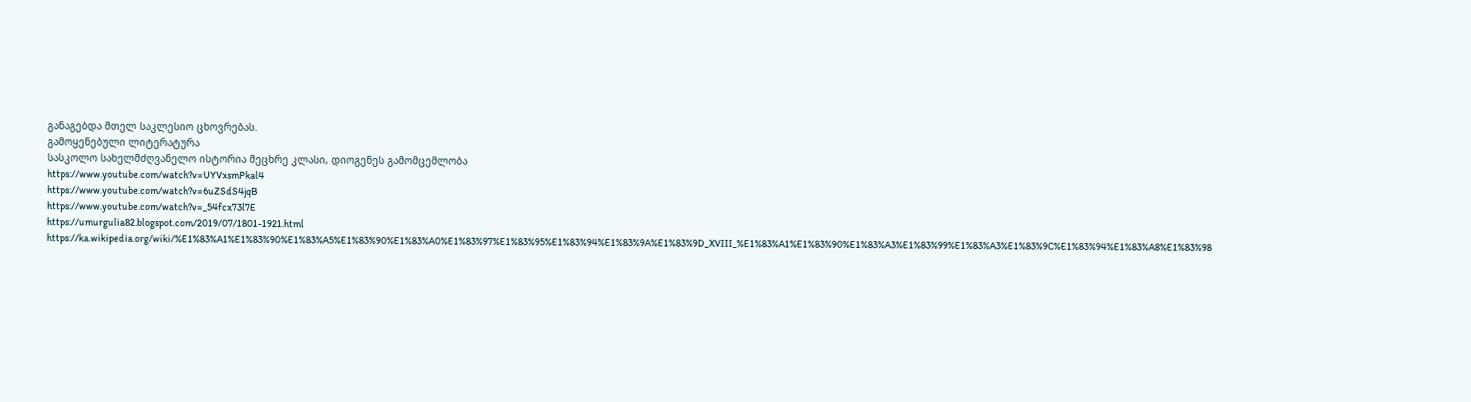განაგებდა მთელ საკლესიო ცხოვრებას.
გამოყენებული ლიტერატურა
სასკოლო სახელმძღვანელო ისტორია მეცხრე კლასი, დიოგენეს გამომცემლობა
https://www.youtube.com/watch?v=UYVxsmPkal4
https://www.youtube.com/watch?v=6uZSdS4jqB
https://www.youtube.com/watch?v=_54fcx73l7E
https://umurgulia82.blogspot.com/2019/07/1801-1921.html
https://ka.wikipedia.org/wiki/%E1%83%A1%E1%83%90%E1%83%A5%E1%83%90%E1%83%A0%E1%83%97%E1%83%95%E1%83%94%E1%83%9A%E1%83%9D_XVIII_%E1%83%A1%E1%83%90%E1%83%A3%E1%83%99%E1%83%A3%E1%83%9C%E1%83%94%E1%83%A8%E1%83%98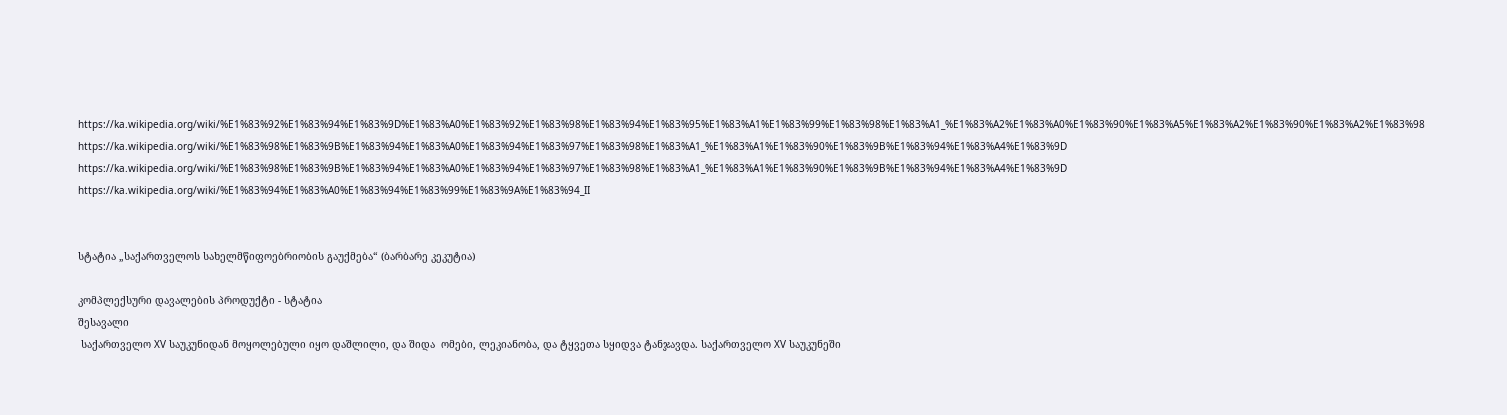https://ka.wikipedia.org/wiki/%E1%83%92%E1%83%94%E1%83%9D%E1%83%A0%E1%83%92%E1%83%98%E1%83%94%E1%83%95%E1%83%A1%E1%83%99%E1%83%98%E1%83%A1_%E1%83%A2%E1%83%A0%E1%83%90%E1%83%A5%E1%83%A2%E1%83%90%E1%83%A2%E1%83%98
https://ka.wikipedia.org/wiki/%E1%83%98%E1%83%9B%E1%83%94%E1%83%A0%E1%83%94%E1%83%97%E1%83%98%E1%83%A1_%E1%83%A1%E1%83%90%E1%83%9B%E1%83%94%E1%83%A4%E1%83%9D
https://ka.wikipedia.org/wiki/%E1%83%98%E1%83%9B%E1%83%94%E1%83%A0%E1%83%94%E1%83%97%E1%83%98%E1%83%A1_%E1%83%A1%E1%83%90%E1%83%9B%E1%83%94%E1%83%A4%E1%83%9D
https://ka.wikipedia.org/wiki/%E1%83%94%E1%83%A0%E1%83%94%E1%83%99%E1%83%9A%E1%83%94_II


სტატია „საქართველოს სახელმწიფოებრიობის გაუქმება“ (ბარბარე კეკუტია)

კომპლექსური დავალების პროდუქტი - სტატია
შესავალი
 საქართველო XV საუკუნიდან მოყოლებული იყო დაშლილი, და შიდა  ომები, ლეკიანობა, და ტყვეთა სყიდვა ტანჯავდა. საქართველო XV საუკუნეში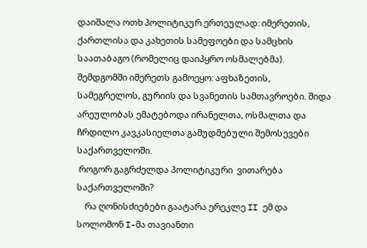დაიშალა ოთხ პოლიტიკურ ერთეულად: იმერეთის, ქართლისა და კახეთის სამეფოები და სამცხის საათაბაგო (რომელიც დაიპყრო ოსმალებმა). შემდგომში იმერეთს გამოეყო: აფხაზეთის, სამეგრელოს, გურიის და სვანეთის სამთავროები. შიდა არეულობას ემატებოდა ირანელთა, ოსმალთა და ჩრდილო კავკასიელთა გამუდმებული შემოსევები საქართველოში.
 როგორ გაგრძელდა პოლიტიკური  ვითარება საქართველოში?
    რა ღონისძიებები გაატარა ერეკლე II ემ და სოლომონ I-მა თავიანთი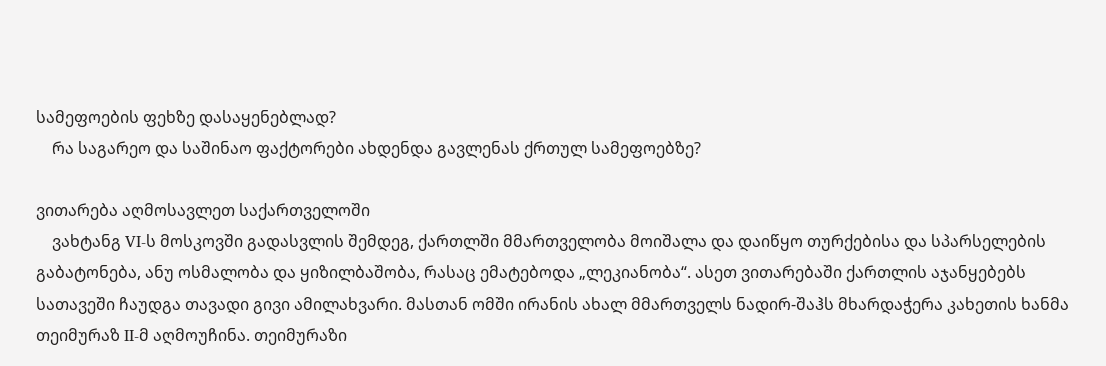სამეფოების ფეხზე დასაყენებლად?
    რა საგარეო და საშინაო ფაქტორები ახდენდა გავლენას ქრთულ სამეფოებზე?

ვითარება აღმოსავლეთ საქართველოში
    ვახტანგ VI-ს მოსკოვში გადასვლის შემდეგ, ქართლში მმართველობა მოიშალა და დაიწყო თურქებისა და სპარსელების გაბატონება, ანუ ოსმალობა და ყიზილბაშობა, რასაც ემატებოდა „ლეკიანობა“. ასეთ ვითარებაში ქართლის აჯანყებებს სათავეში ჩაუდგა თავადი გივი ამილახვარი. მასთან ომში ირანის ახალ მმართველს ნადირ-შაჰს მხარდაჭერა კახეთის ხანმა თეიმურაზ II-მ აღმოუჩინა. თეიმურაზი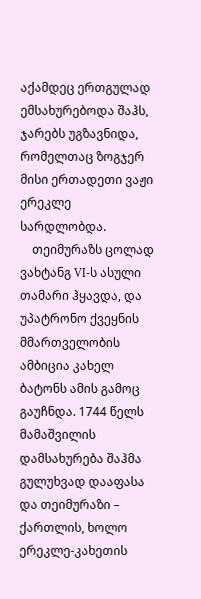აქამდეც ერთგულად ემსახურებოდა შაჰს, ჯარებს უგზავნიდა, რომელთაც ზოგჯერ მისი ერთადეთი ვაჟი ერეკლე სარდლობდა.
    თეიმურაზს ცოლად ვახტანგ VI-ს ასული თამარი ჰყავდა, და უპატრონო ქვეყნის მმართველობის ამბიცია კახელ ბატონს ამის გამოც გაუჩნდა. 1744 წელს მამაშვილის დამსახურება შაჰმა გულუხვად დააფასა და თეიმურაზი – ქართლის, ხოლო ერეკლე-კახეთის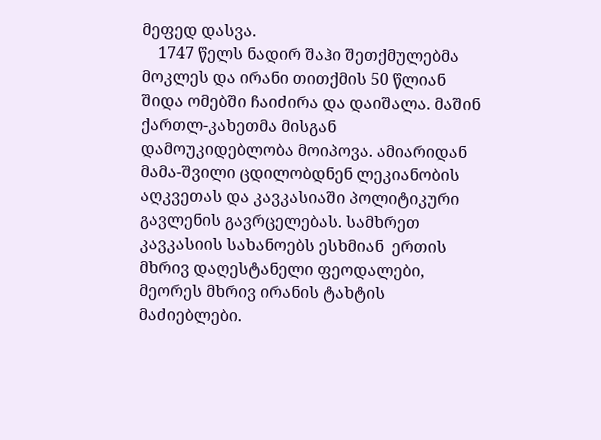მეფედ დასვა.
    1747 წელს ნადირ შაჰი შეთქმულებმა მოკლეს და ირანი თითქმის 50 წლიან შიდა ომებში ჩაიძირა და დაიშალა. მაშინ ქართლ-კახეთმა მისგან დამოუკიდებლობა მოიპოვა. ამიარიდან მამა-შვილი ცდილობდნენ ლეკიანობის აღკვეთას და კავკასიაში პოლიტიკური გავლენის გავრცელებას. სამხრეთ კავკასიის სახანოებს ესხმიან  ერთის მხრივ დაღესტანელი ფეოდალები, მეორეს მხრივ ირანის ტახტის მაძიებლები.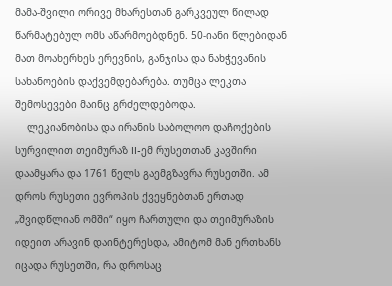მამა-შვილი ორივე მხარესთან გარკვეულ წილად წარმატებულ ომს აწარმოებდნენ. 50-იანი წლებიდან მათ მოახერხეს ერევნის, განჯისა და ნახჭევანის სახანოების დაქვემდებარება. თუმცა ლეკთა შემოსევები მაინც გრძელდებოდა.
    ლეკიანობისა და ირანის საბოლოო დაჩოქების სურვილით თეიმურაზ II-ემ რუსეთთან კავშირი დაამყარა და 1761 წელს გაემგზავრა რუსეთში. ამ დროს რუსეთი ევროპის ქვეყნებთან ერთად „შვიდწლიან ომში“ იყო ჩართული და თეიმურაზის იდეით არავინ დაინტერესდა, ამიტომ მან ერთხანს იცადა რუსეთში, რა დროსაც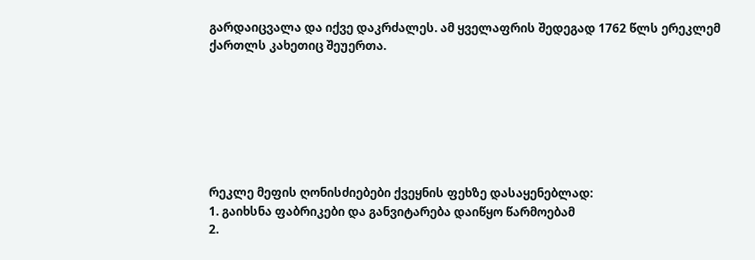გარდაიცვალა და იქვე დაკრძალეს. ამ ყველაფრის შედეგად 1762 წლს ერეკლემ ქართლს კახეთიც შეუერთა.







რეკლე მეფის ღონისძიებები ქვეყნის ფეხზე დასაყენებლად:
1. გაიხსნა ფაბრიკები და განვიტარება დაიწყო წარმოებამ
2.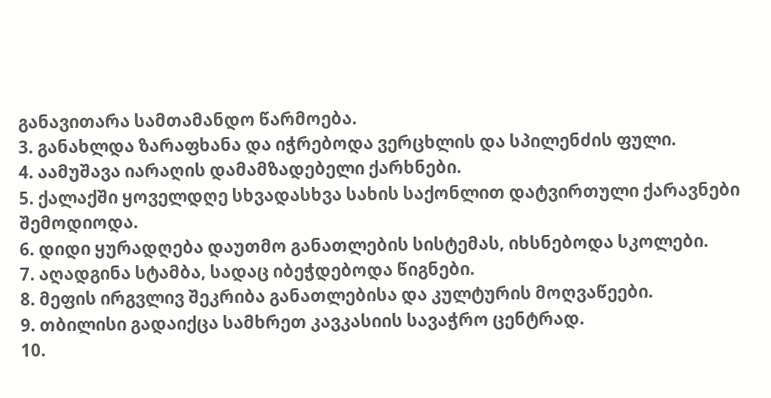განავითარა სამთამანდო წარმოება.
3. განახლდა ზარაფხანა და იჭრებოდა ვერცხლის და სპილენძის ფული.
4. აამუშავა იარაღის დამამზადებელი ქარხნები.
5. ქალაქში ყოველდღე სხვადასხვა სახის საქონლით დატვირთული ქარავნები შემოდიოდა.
6. დიდი ყურადღება დაუთმო განათლების სისტემას, იხსნებოდა სკოლები.
7. აღადგინა სტამბა, სადაც იბეჭდებოდა წიგნები.
8. მეფის ირგვლივ შეკრიბა განათლებისა და კულტურის მოღვაწეები.
9. თბილისი გადაიქცა სამხრეთ კავკასიის სავაჭრო ცენტრად.
10.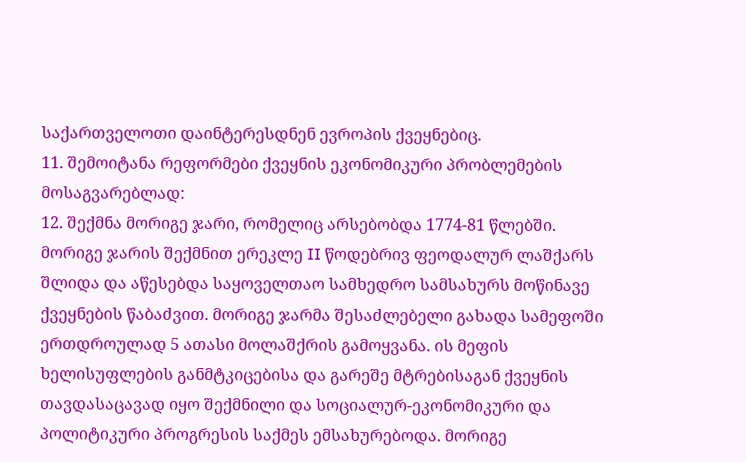საქართველოთი დაინტერესდნენ ევროპის ქვეყნებიც.
11. შემოიტანა რეფორმები ქვეყნის ეკონომიკური პრობლემების მოსაგვარებლად:
12. შექმნა მორიგე ჯარი, რომელიც არსებობდა 1774-81 წლებში. მორიგე ჯარის შექმნით ერეკლე II წოდებრივ ფეოდალურ ლაშქარს შლიდა და აწესებდა საყოველთაო სამხედრო სამსახურს მოწინავე ქვეყნების წაბაძვით. მორიგე ჯარმა შესაძლებელი გახადა სამეფოში ერთდროულად 5 ათასი მოლაშქრის გამოყვანა. ის მეფის ხელისუფლების განმტკიცებისა და გარეშე მტრებისაგან ქვეყნის თავდასაცავად იყო შექმნილი და სოციალურ-ეკონომიკური და პოლიტიკური პროგრესის საქმეს ემსახურებოდა. მორიგე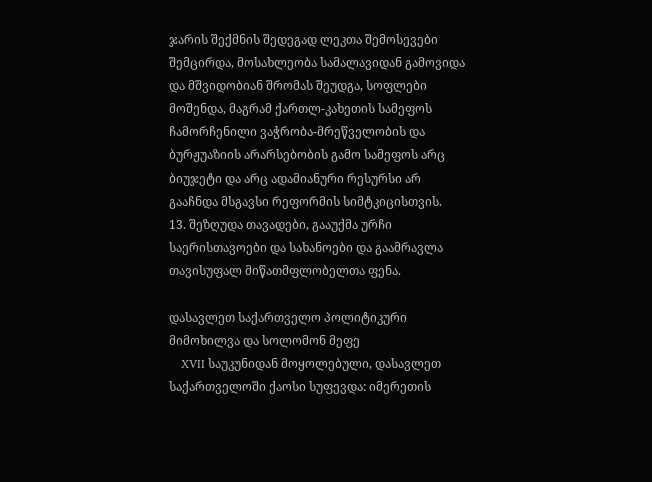ჯარის შექმნის შედეგად ლეკთა შემოსევები შემცირდა, მოსახლეობა სამალავიდან გამოვიდა და მშვიდობიან შრომას შეუდგა, სოფლები მოშენდა, მაგრამ ქართლ-კახეთის სამეფოს ჩამორჩენილი ვაჭრობა-მრეწველობის და ბურჟუაზიის არარსებობის გამო სამეფოს არც ბიუჯეტი და არც ადამიანური რესურსი არ გააჩნდა მსგავსი რეფორმის სიმტკიცისთვის.
13. შეზღუდა თავადები, გააუქმა ურჩი საერისთავოები და სახანოები და გაამრავლა თავისუფალ მიწათმფლობელთა ფენა.

დასავლეთ საქართველო პოლიტიკური მიმოხილვა და სოლომონ მეფე
    XVII საუკუნიდან მოყოლებული, დასავლეთ საქართველოში ქაოსი სუფევდა: იმერეთის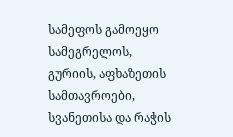სამეფოს გამოეყო სამეგრელოს, გურიის, აფხაზეთის სამთავროები, სვანეთისა და რაჭის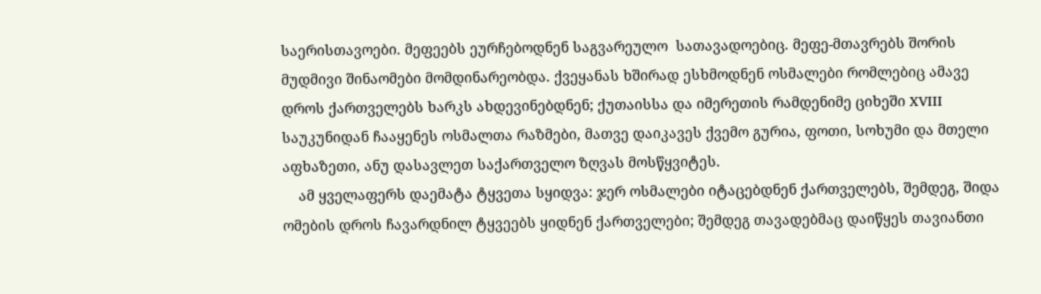საერისთავოები. მეფეებს ეურჩებოდნენ საგვარეულო  სათავადოებიც. მეფე-მთავრებს შორის მუდმივი შინაომები მომდინარეობდა. ქვეყანას ხშირად ესხმოდნენ ოსმალები რომლებიც ამავე დროს ქართველებს ხარკს ახდევინებდნენ; ქუთაისსა და იმერეთის რამდენიმე ციხეში XVIII საუკუნიდან ჩააყენეს ოსმალთა რაზმები, მათვე დაიკავეს ქვემო გურია, ფოთი, სოხუმი და მთელი აფხაზეთი, ანუ დასავლეთ საქართველო ზღვას მოსწყვიტეს.
    ამ ყველაფერს დაემატა ტყვეთა სყიდვა: ჯერ ოსმალები იტაცებდნენ ქართველებს, შემდეგ, შიდა ომების დროს ჩავარდნილ ტყვეებს ყიდნენ ქართველები; შემდეგ თავადებმაც დაიწყეს თავიანთი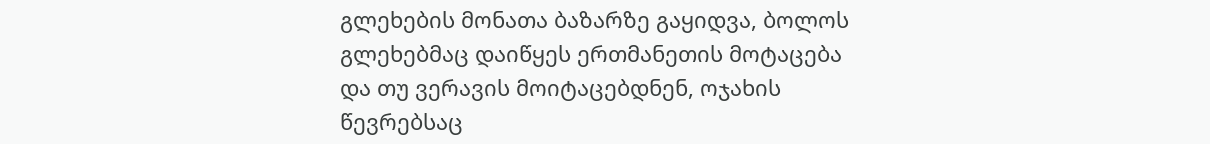გლეხების მონათა ბაზარზე გაყიდვა, ბოლოს გლეხებმაც დაიწყეს ერთმანეთის მოტაცება და თუ ვერავის მოიტაცებდნენ, ოჯახის წევრებსაც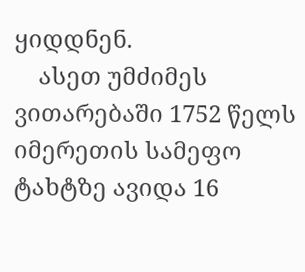ყიდდნენ.
    ასეთ უმძიმეს ვითარებაში 1752 წელს იმერეთის სამეფო ტახტზე ავიდა 16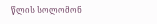წლის სოლომონ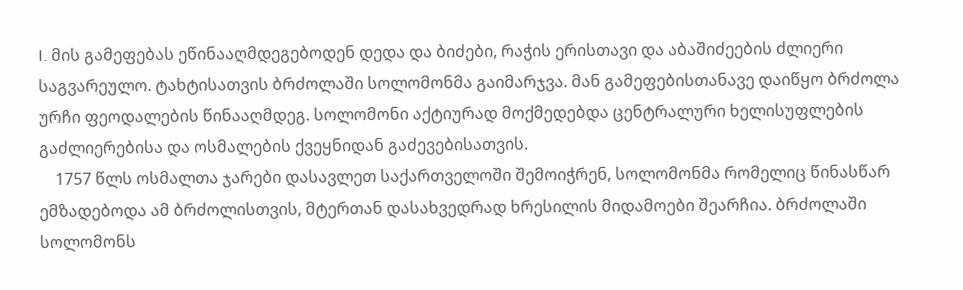I. მის გამეფებას ეწინააღმდეგებოდენ დედა და ბიძები, რაჭის ერისთავი და აბაშიძეების ძლიერი საგვარეულო. ტახტისათვის ბრძოლაში სოლომონმა გაიმარჯვა. მან გამეფებისთანავე დაიწყო ბრძოლა ურჩი ფეოდალების წინააღმდეგ. სოლომონი აქტიურად მოქმედებდა ცენტრალური ხელისუფლების გაძლიერებისა და ოსმალების ქვეყნიდან გაძევებისათვის.
    1757 წლს ოსმალთა ჯარები დასავლეთ საქართველოში შემოიჭრენ, სოლომონმა რომელიც წინასწარ ემზადებოდა ამ ბრძოლისთვის, მტერთან დასახვედრად ხრესილის მიდამოები შეარჩია. ბრძოლაში სოლომონს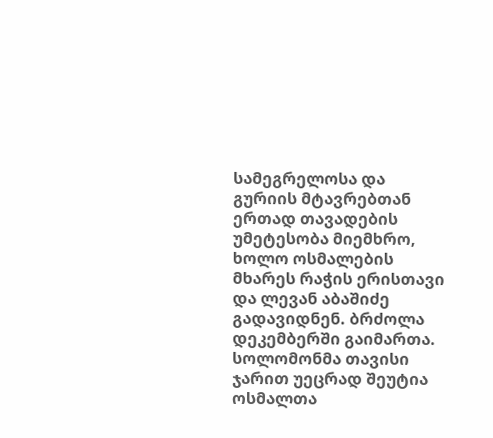სამეგრელოსა და გურიის მტავრებთან ერთად თავადების უმეტესობა მიემხრო, ხოლო ოსმალების მხარეს რაჭის ერისთავი და ლევან აბაშიძე გადავიდნენ. ბრძოლა დეკემბერში გაიმართა. სოლომონმა თავისი ჯარით უეცრად შეუტია ოსმალთა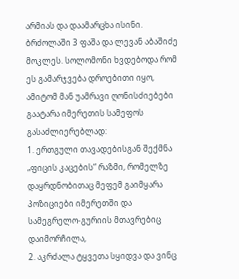არმიას და დაამარცხა ისინი. ბრძოლაში 3 ფაშა და ლევან აბაშიძე მოკლეს. სოლომონი ხვდებოდა რომ ეს გამარჯვება დროებითი იყო, ამიტომ მან უამრავი ღონისძიებები გაატარა იმერეთის სამეფოს გასაძლიერებლად:
1. ერთგული თავადებისგან შექმნა „ფიცის კაცების“ რაზმი, რომელზე დაყრდნობითაც მეფემ გაიმყარა პოზიციები იმერეთში და სამეგრელო-გურიის მთავრებიც დაიმორჩილა,
2. აკრძალა ტყვეთა სყიდვა და ვინც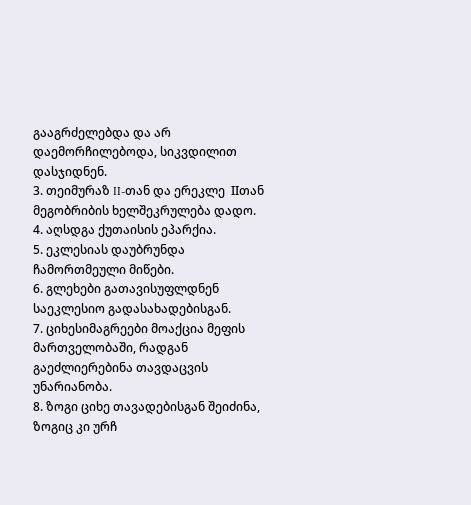გააგრძელებდა და არ დაემორჩილებოდა, სიკვდილით დასჯიდნენ.
3. თეიმურაზ II-თან და ერეკლე  IIთან მეგობრიბის ხელშეკრულება დადო.
4. აღსდგა ქუთაისის ეპარქია.
5. ეკლესიას დაუბრუნდა ჩამორთმეული მიწები.
6. გლეხები გათავისუფლდნენ საეკლესიო გადასახადებისგან.
7. ციხესიმაგრეები მოაქცია მეფის მართველობაში, რადგან გაეძლიერებინა თავდაცვის უნარიანობა.
8. ზოგი ციხე თავადებისგან შეიძინა, ზოგიც კი ურჩ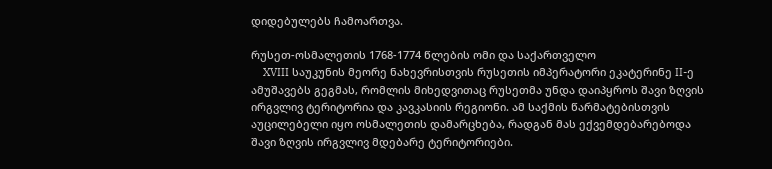დიდებულებს ჩამოართვა.

რუსეთ-ოსმალეთის 1768-1774 წლების ომი და საქართველო
    XVIII საუკუნის მეორე ნახევრისთვის რუსეთის იმპერატორი ეკატერინე II-ე ამუშავებს გეგმას, რომლის მიხედვითაც რუსეთმა უნდა დაიპყროს შავი ზღვის ირგვლივ ტერიტორია და კავკასიის რეგიონი. ამ საქმის წარმატებისთვის აუცილებელი იყო ოსმალეთის დამარცხება, რადგან მას ექვემდებარებოდა შავი ზღვის ირგვლივ მდებარე ტერიტორიები.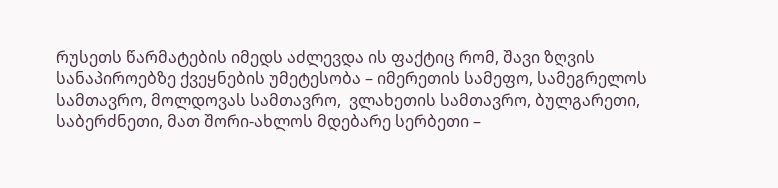რუსეთს წარმატების იმედს აძლევდა ის ფაქტიც რომ, შავი ზღვის სანაპიროებზე ქვეყნების უმეტესობა – იმერეთის სამეფო, სამეგრელოს სამთავრო, მოლდოვას სამთავრო,  ვლახეთის სამთავრო, ბულგარეთი, საბერძნეთი, მათ შორი-ახლოს მდებარე სერბეთი –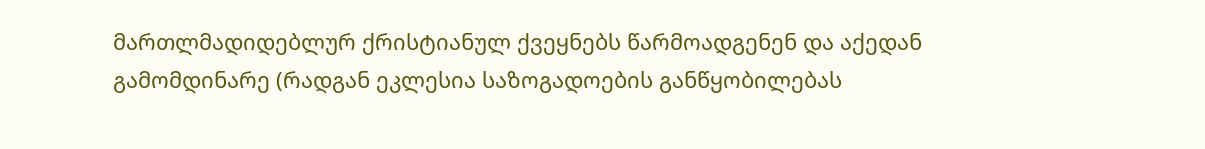მართლმადიდებლურ ქრისტიანულ ქვეყნებს წარმოადგენენ და აქედან გამომდინარე (რადგან ეკლესია საზოგადოების განწყობილებას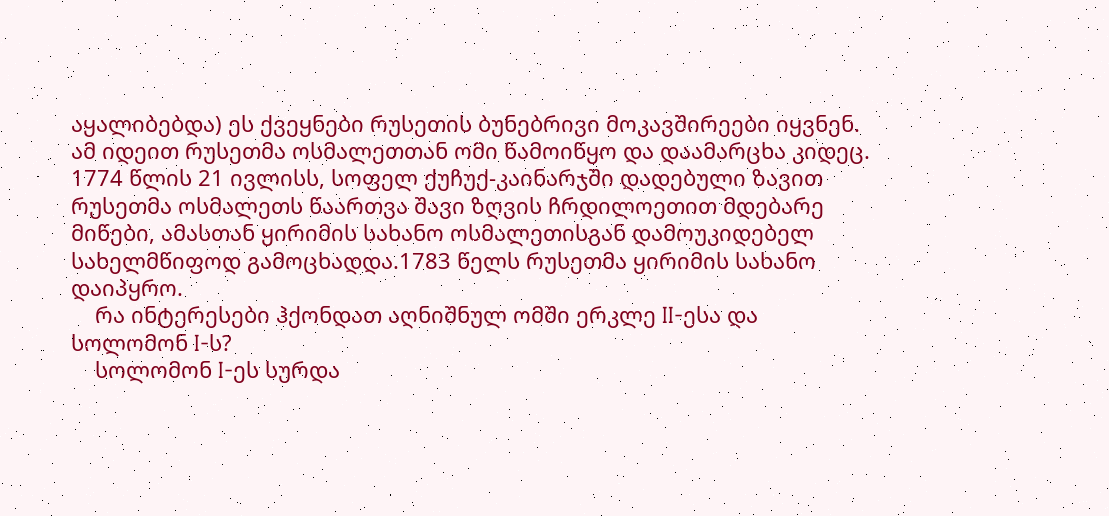აყალიბებდა) ეს ქვეყნები რუსეთის ბუნებრივი მოკავშირეები იყვნენ. ამ იდეით რუსეთმა ოსმალეთთან ომი წამოიწყო და დაამარცხა კიდეც. 1774 წლის 21 ივლისს, სოფელ ქუჩუქ-კაინარჯში დადებული ზავით რუსეთმა ოსმალეთს წაართვა შავი ზღვის ჩრდილოეთით მდებარე მიწები, ამასთან ყირიმის სახანო ოსმალეთისგან დამოუკიდებელ სახელმწიფოდ გამოცხადდა.1783 წელს რუსეთმა ყირიმის სახანო დაიპყრო.
    რა ინტერესები ჰქონდათ აღნიშნულ ომში ერკლე II-ესა და სოლომონ I-ს?
    სოლომონ I-ეს სურდა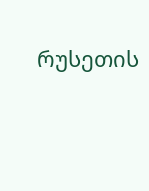რუსეთის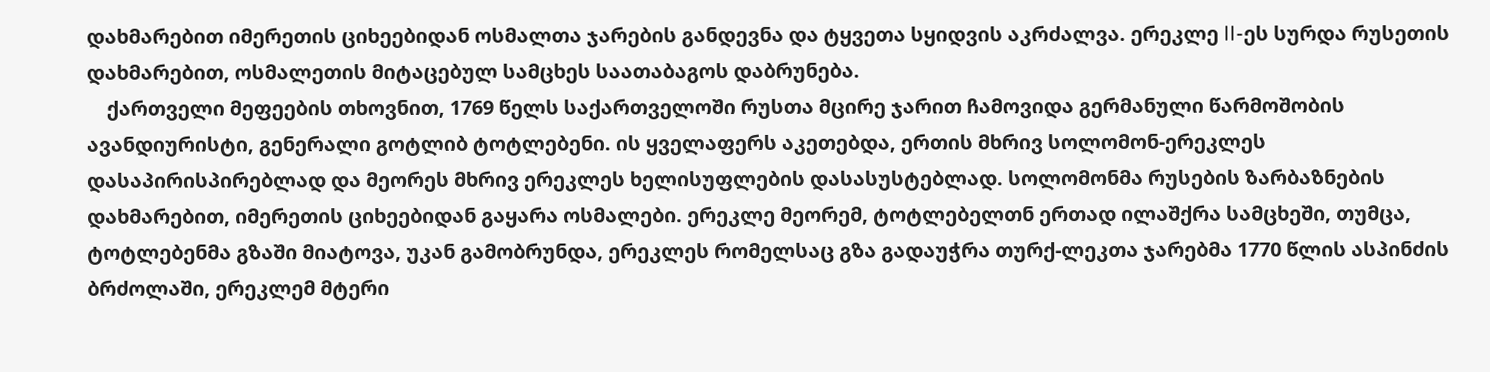დახმარებით იმერეთის ციხეებიდან ოსმალთა ჯარების განდევნა და ტყვეთა სყიდვის აკრძალვა. ერეკლე II-ეს სურდა რუსეთის დახმარებით, ოსმალეთის მიტაცებულ სამცხეს საათაბაგოს დაბრუნება.
    ქართველი მეფეების თხოვნით, 1769 წელს საქართველოში რუსთა მცირე ჯარით ჩამოვიდა გერმანული წარმოშობის ავანდიურისტი, გენერალი გოტლიბ ტოტლებენი. ის ყველაფერს აკეთებდა, ერთის მხრივ სოლომონ-ერეკლეს დასაპირისპირებლად და მეორეს მხრივ ერეკლეს ხელისუფლების დასასუსტებლად. სოლომონმა რუსების ზარბაზნების დახმარებით, იმერეთის ციხეებიდან გაყარა ოსმალები. ერეკლე მეორემ, ტოტლებელთნ ერთად ილაშქრა სამცხეში, თუმცა, ტოტლებენმა გზაში მიატოვა, უკან გამობრუნდა, ერეკლეს რომელსაც გზა გადაუჭრა თურქ-ლეკთა ჯარებმა 1770 წლის ასპინძის ბრძოლაში, ერეკლემ მტერი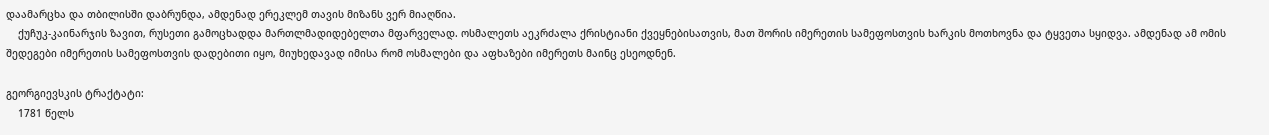დაამარცხა და თბილისში დაბრუნდა, ამდენად ერეკლემ თავის მიზანს ვერ მიაღწია.
    ქუჩუკ-კაინარჯის ზავით, რუსეთი გამოცხადდა მართლმადიდებელთა მფარველად. ოსმალეთს აეკრძალა ქრისტიანი ქვეყნებისათვის, მათ შორის იმერეთის სამეფოსთვის ხარკის მოთხოვნა და ტყვეთა სყიდვა. ამდენად ამ ომის შედეგები იმერეთის სამეფოსთვის დადებითი იყო, მიუხედავად იმისა რომ ოსმალები და აფხაზები იმერეთს მაინც ესეოდნენ.

გეორგიევსკის ტრაქტატი:
    1781 წელს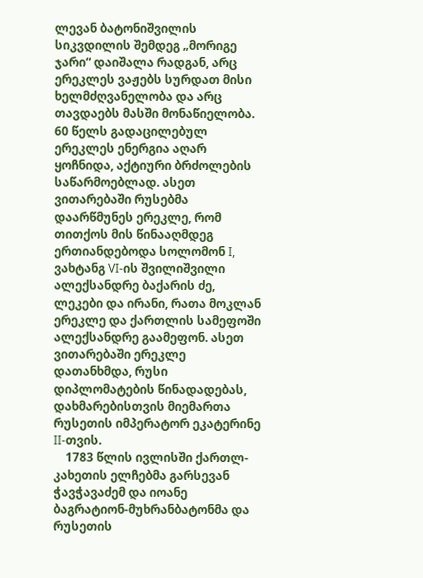ლევან ბატონიშვილის სიკვდილის შემდეგ „მორიგე ჯარი“ დაიშალა რადგან, არც ერეკლეს ვაჟებს სურდათ მისი ხელმძღვანელობა და არც თავდაებს მასში მონაწიელობა. 60 წელს გადაცილებულ ერეკლეს ენერგია აღარ ყოჩნიდა, აქტიური ბრძოლების საწარმოებლად. ასეთ ვითარებაში რუსებმა დაარწმუნეს ერეკლე, რომ თითქოს მის წინააღმდეგ ერთიანდებოდა სოლომონ I, ვახტანგ VI-ის შვილიშვილი ალექსანდრე ბაქარის ძე, ლეკები და ირანი, რათა მოკლან ერეკლე და ქართლის სამეფოში ალექსანდრე გაამეფონ. ასეთ ვითარებაში ერეკლე დათანხმდა, რუსი დიპლომატების წინადადებას, დახმარებისთვის მიემართა რუსეთის იმპერატორ ეკატერინე II-თვის.
    1783 წლის ივლისში ქართლ-კახეთის ელჩებმა გარსევან ჭავჭავაძემ და იოანე ბაგრატიონ-მუხრანბატონმა და რუსეთის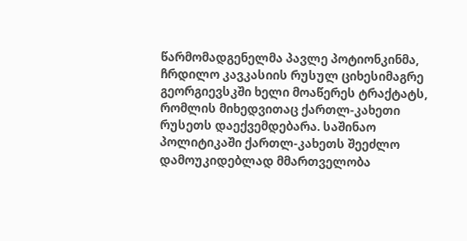წარმომადგენელმა პავლე პოტიონკინმა, ჩრდილო კავკასიის რუსულ ციხესიმაგრე გეორგიევსკში ხელი მოაწერეს ტრაქტატს, რომლის მიხედვითაც ქართლ-კახეთი რუსეთს დაექვემდებარა. საშინაო პოლიტიკაში ქართლ-კახეთს შეეძლო დამოუკიდებლად მმართველობა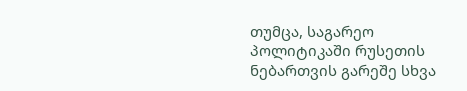თუმცა, საგარეო პოლიტიკაში რუსეთის ნებართვის გარეშე სხვა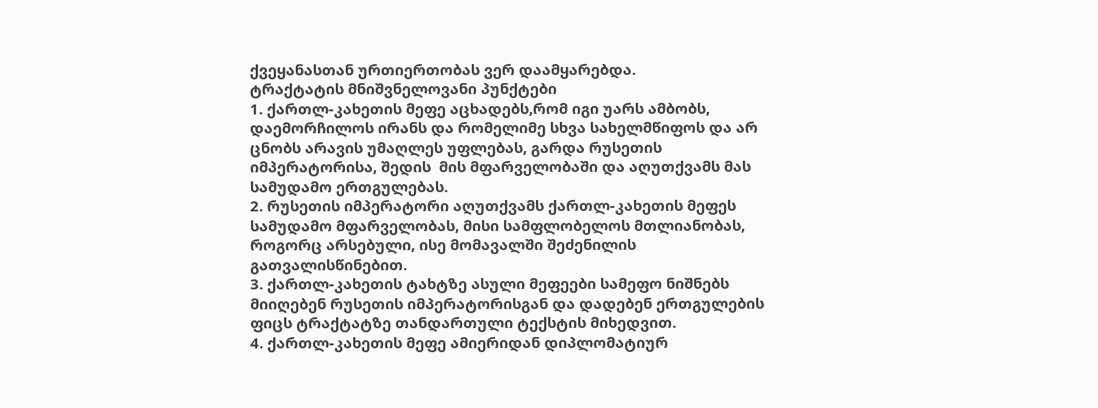ქვეყანასთან ურთიერთობას ვერ დაამყარებდა.
ტრაქტატის მნიშვნელოვანი პუნქტები
1. ქართლ-კახეთის მეფე აცხადებს,რომ იგი უარს ამბობს, დაემორჩილოს ირანს და რომელიმე სხვა სახელმწიფოს და არ ცნობს არავის უმაღლეს უფლებას, გარდა რუსეთის იმპერატორისა, შედის  მის მფარველობაში და აღუთქვამს მას სამუდამო ერთგულებას.
2. რუსეთის იმპერატორი აღუთქვამს ქართლ-კახეთის მეფეს სამუდამო მფარველობას, მისი სამფლობელოს მთლიანობას, როგორც არსებული, ისე მომავალში შეძენილის გათვალისწინებით.
3. ქართლ-კახეთის ტახტზე ასული მეფეები სამეფო ნიშნებს მიიღებენ რუსეთის იმპერატორისგან და დადებენ ერთგულების ფიცს ტრაქტატზე თანდართული ტექსტის მიხედვით.
4. ქართლ-კახეთის მეფე ამიერიდან დიპლომატიურ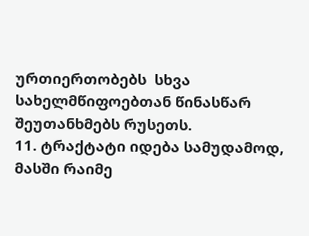ურთიერთობებს  სხვა სახელმწიფოებთან წინასწარ შეუთანხმებს რუსეთს.
11. ტრაქტატი იდება სამუდამოდ, მასში რაიმე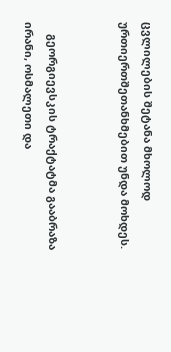ცვლილების შეტანა მხოლოდ ურთიერთშეთანხმებით უნდა მოხდეს.


    გეორგიევსკის ტრაქტატმა გააბრაზა ირანი, ოსმალეთი და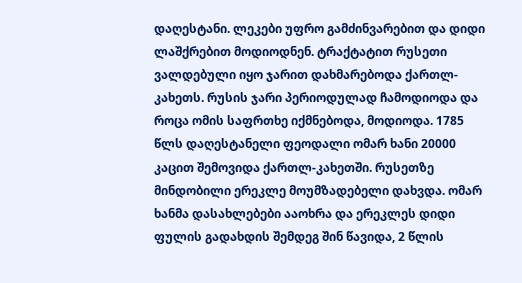დაღესტანი. ლეკები უფრო გამძინვარებით და დიდი ლაშქრებით მოდიოდნენ. ტრაქტატით რუსეთი ვალდებული იყო ჯარით დახმარებოდა ქართლ-კახეთს. რუსის ჯარი პერიოდულად ჩამოდიოდა და როცა ომის საფრთხე იქმნებოდა, მოდიოდა. 1785 წლს დაღესტანელი ფეოდალი ომარ ხანი 20000 კაცით შემოვიდა ქართლ-კახეთში. რუსეთზე მინდობილი ერეკლე მოუმზადებელი დახვდა. ომარ ხანმა დასახლებები ააოხრა და ერეკლეს დიდი ფულის გადახდის შემდეგ შინ წავიდა, 2 წლის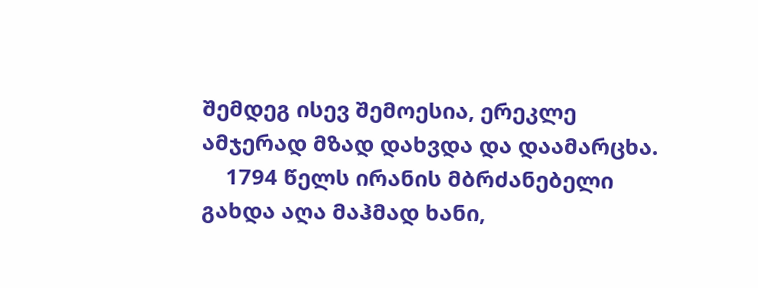შემდეგ ისევ შემოესია, ერეკლე ამჯერად მზად დახვდა და დაამარცხა.
    1794 წელს ირანის მბრძანებელი გახდა აღა მაჰმად ხანი,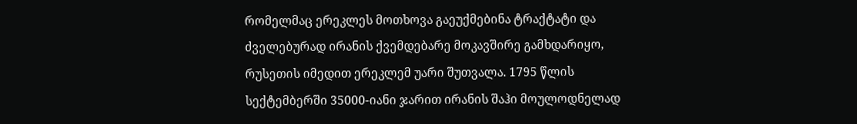რომელმაც ერეკლეს მოთხოვა გაეუქმებინა ტრაქტატი და ძველებურად ირანის ქვემდებარე მოკავშირე გამხდარიყო, რუსეთის იმედით ერეკლემ უარი შუთვალა. 1795 წლის სექტემბერში 35000-იანი ჯარით ირანის შაჰი მოულოდნელად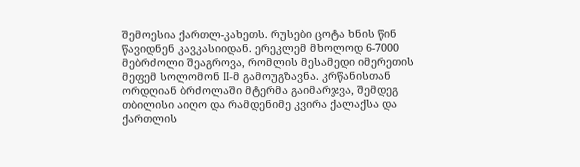შემოესია ქართლ-კახეთს. რუსები ცოტა ხნის წინ წავიდნენ კავკასიიდან. ერეკლემ მხოლოდ 6-7000 მებრძოლი შეაგროვა, რომლის მესამედი იმერეთის მეფემ სოლომონ II-მ გამოუგზავნა. კრწანისთან ორდღიან ბრძოლაში მტერმა გაიმარჯვა, შემდეგ თბილისი აიღო და რამდენიმე კვირა ქალაქსა და ქართლის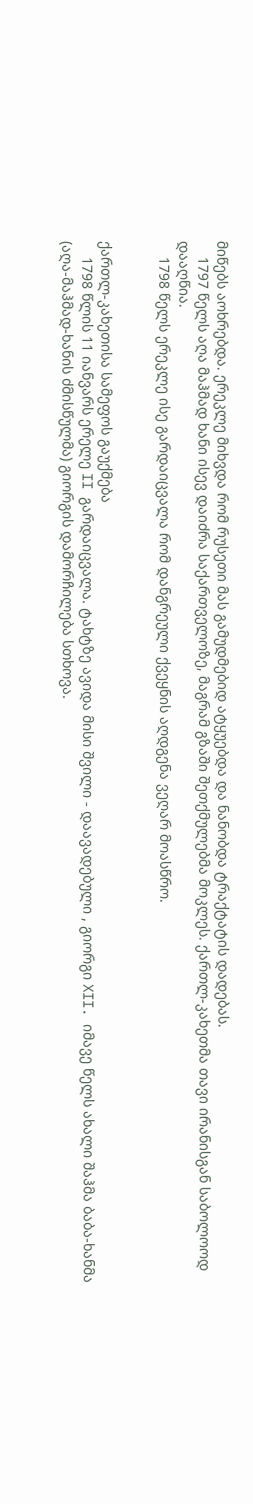მიწებს აოხრებდა. ერეკლე მიხვდა რომ რუსეთი მას გამუდმებიდ ატყუებდა და ნანობდა ტრაქტატის დადებას.
    1797 წელს აღა მაჰმად ხანი ისევ დაიძრა საქართველოზე, მაგრამ გზაში შეთქმულებმა მოკლეს. ქართლ-კახეთმა თავი ირანისგან საბოლოოდ დააღწია.
    1798 წელს ერეკლე ისე გარდაიცვალა რომ დანგრეული ქვეყნის აღდგენა ვეღარ მოასწრო.


ქართლ-კახეთისა სამეფოს გაუქმება
    1798 წლის 11 იანვარს ერელე II გარდაიცვალა. ტახტზე ავიდა მისი შვილი - დაავადებული , გიორგი XII. იმავე წელს ახალი შაჰმა ბაბა-ხანმა (აღა-მაჰმად-ხანის ძმისწულმა) გიორგის დამორჩილება სთხოვა.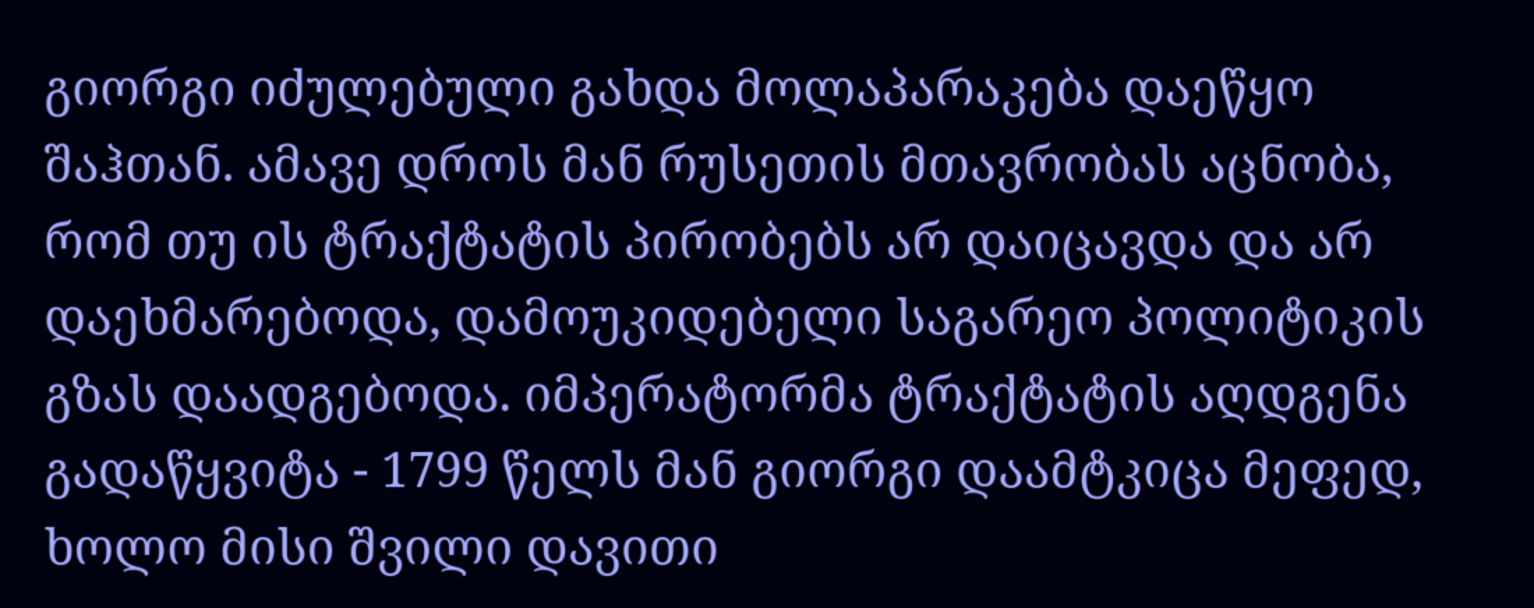გიორგი იძულებული გახდა მოლაპარაკება დაეწყო შაჰთან. ამავე დროს მან რუსეთის მთავრობას აცნობა, რომ თუ ის ტრაქტატის პირობებს არ დაიცავდა და არ დაეხმარებოდა, დამოუკიდებელი საგარეო პოლიტიკის გზას დაადგებოდა. იმპერატორმა ტრაქტატის აღდგენა გადაწყვიტა - 1799 წელს მან გიორგი დაამტკიცა მეფედ, ხოლო მისი შვილი დავითი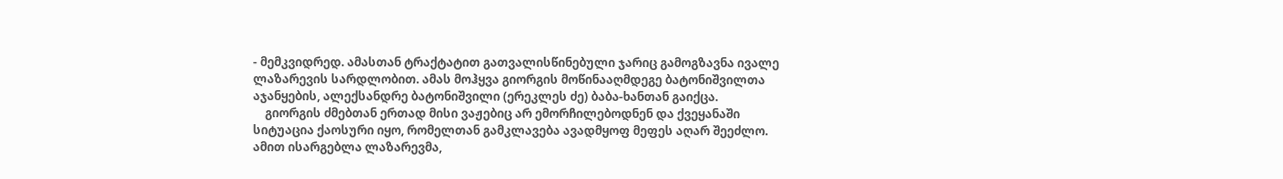- მემკვიდრედ. ამასთან ტრაქტატით გათვალისწინებული ჯარიც გამოგზავნა ივალე ლაზარევის სარდლობით. ამას მოჰყვა გიორგის მოწინააღმდეგე ბატონიშვილთა აჯანყების, ალექსანდრე ბატონიშვილი (ერეკლეს ძე) ბაბა-ხანთან გაიქცა.
    გიორგის ძმებთან ერთად მისი ვაჟებიც არ ემორჩილებოდნენ და ქვეყანაში სიტუაცია ქაოსური იყო, რომელთან გამკლავება ავადმყოფ მეფეს აღარ შეეძლო. ამით ისარგებლა ლაზარევმა,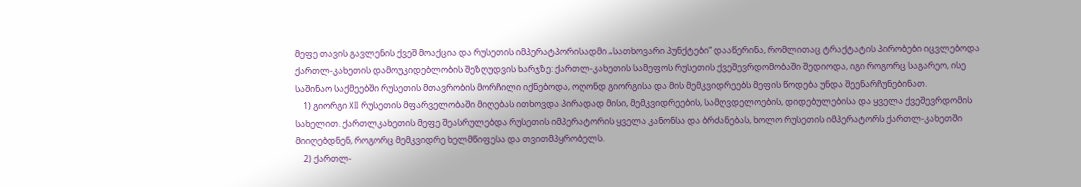მეფე თავის გავლენის ქვეშ მოაქცია და რუსეთის იმპერატპორისადმი „სათხოვარი პუნქტები“ დააწერინა, რომლითაც ტრაქტატის პირობები იცვლებოდა ქართლ-კახეთის დამოუკიდებლობის შეზღუდვის ხარჯზე: ქართლ-კახეთის სამეფოს რუსეთის ქვეშევრდომობაში შედიოდა, იგი როგორც საგარეო, ისე საშინაო საქმეებში რუსეთის მთავრობის მორჩილი იქნებოდა, ოღონდ გიორგისა და მის მემკვიდრეებს მეფის წოდება უნდა შეენარჩუნებინათ.
    1) გიორგი XII რუსეთის მფარველობაში მიღებას ითხოვდა პირადად მისი, მემკვიდრეების, სამღვდელოების, დიდებულებისა და ყველა ქვეშევრდომის სახელით. ქართლკახეთის მეფე შეასრულებდა რუსეთის იმპერატორის ყველა კანონსა და ბრძანებას, ხოლო რუსეთის იმპერატორს ქართლ-კახეთში მიიღებდნენ, როგორც მემკვიდრე ხელმწიფესა და თვითმპყრობელს.
    2) ქართლ-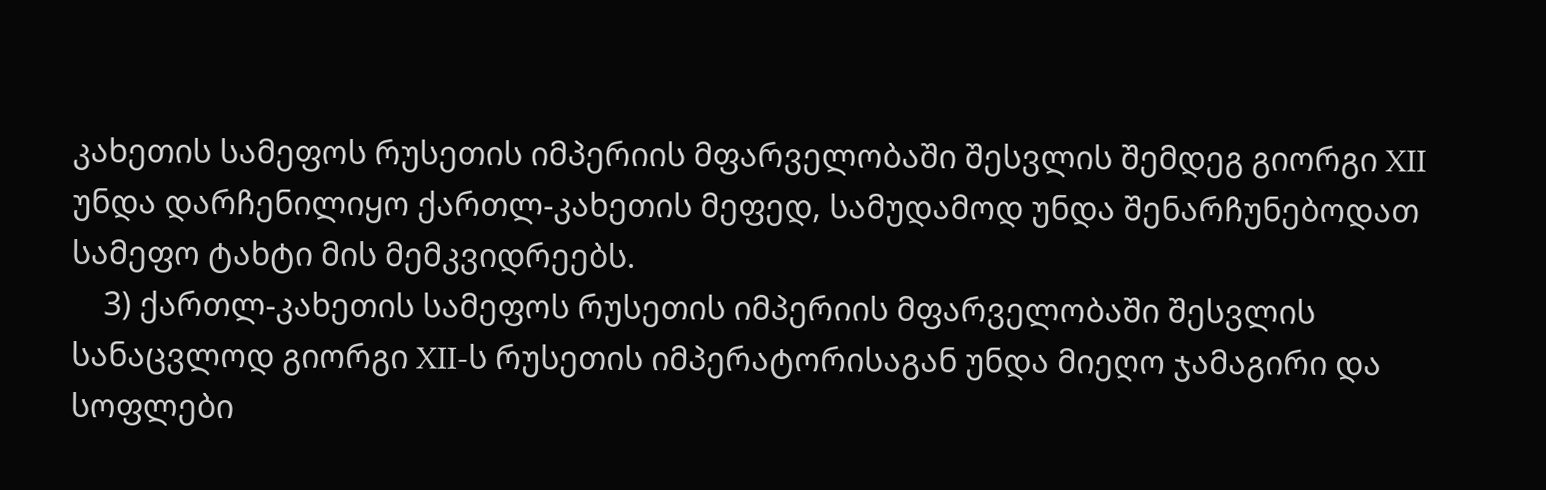კახეთის სამეფოს რუსეთის იმპერიის მფარველობაში შესვლის შემდეგ გიორგი XII უნდა დარჩენილიყო ქართლ-კახეთის მეფედ, სამუდამოდ უნდა შენარჩუნებოდათ სამეფო ტახტი მის მემკვიდრეებს.
    3) ქართლ-კახეთის სამეფოს რუსეთის იმპერიის მფარველობაში შესვლის სანაცვლოდ გიორგი XII-ს რუსეთის იმპერატორისაგან უნდა მიეღო ჯამაგირი და სოფლები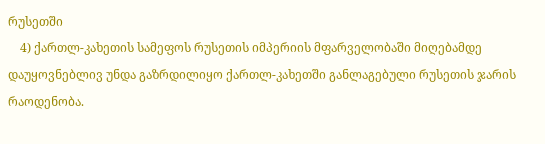რუსეთში
    4) ქართლ-კახეთის სამეფოს რუსეთის იმპერიის მფარველობაში მიღებამდე დაუყოვნებლივ უნდა გაზრდილიყო ქართლ-კახეთში განლაგებული რუსეთის ჯარის რაოდენობა.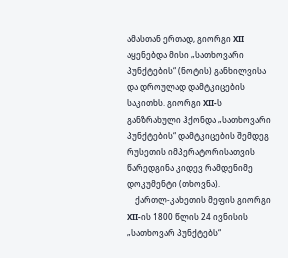ამასთან ერთად, გიორგი XII აყენებდა მისი „სათხოვარი პუნქტების“ (ნოტის) განხილვისა და დროულად დამტკიცების საკითხს. გიორგი XII-ს განზრახული ჰქონდა „სათხოვარი პუნქტების“ დამტკიცების შემდეგ რუსეთის იმპერატორისათვის წარედგინა კიდევ რამდენიმე დოკუმენტი (თხოვნა).
    ქართლ-კახეთის მეფის გიორგი XII-ის 1800 წლის 24 ივნისის „სათხოვარ პუნქტებს“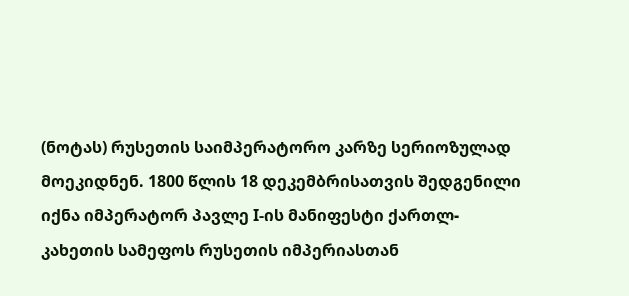(ნოტას) რუსეთის საიმპერატორო კარზე სერიოზულად მოეკიდნენ. 1800 წლის 18 დეკემბრისათვის შედგენილი იქნა იმპერატორ პავლე I-ის მანიფესტი ქართლ-კახეთის სამეფოს რუსეთის იმპერიასთან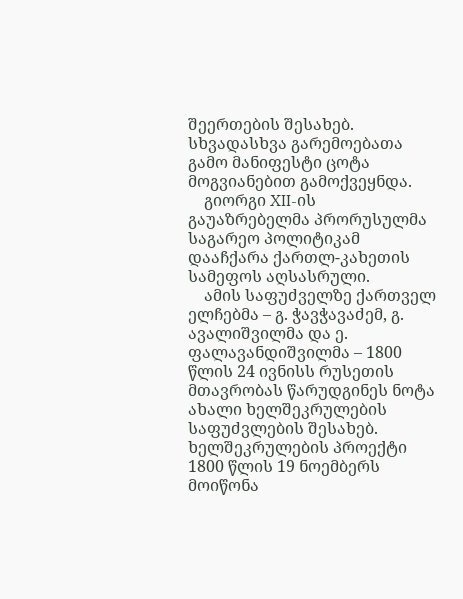შეერთების შესახებ. სხვადასხვა გარემოებათა გამო მანიფესტი ცოტა მოგვიანებით გამოქვეყნდა.
    გიორგი XII-ის გაუაზრებელმა პრორუსულმა საგარეო პოლიტიკამ დააჩქარა ქართლ-კახეთის სამეფოს აღსასრული.
    ამის საფუძველზე ქართველ ელჩებმა – გ. ჭავჭავაძემ, გ. ავალიშვილმა და ე. ფალავანდიშვილმა – 1800 წლის 24 ივნისს რუსეთის მთავრობას წარუდგინეს ნოტა ახალი ხელშეკრულების საფუძვლების შესახებ. ხელშეკრულების პროექტი 1800 წლის 19 ნოემბერს მოიწონა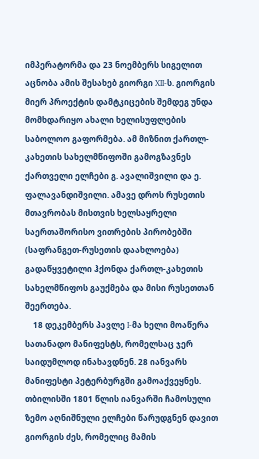იმპერატორმა და 23 ნოემბერს სიგელით აცნობა ამის შესახებ გიორგი XII-ს. გიორგის მიერ პროექტის დამტკიცების შემდეგ უნდა მომხდარიყო ახალი ხელისუფლების საბოლოო გაფორმება. ამ მიზნით ქართლ-კახეთის სახელმწიფოში გამოგზავნეს ქართველი ელჩები გ. ავალიშვილი და ე. ფალავანდიშვილი. ამავე დროს რუსეთის მთავრობას მისთვის ხელსაყრელი საერთაშორისო ვითრების პირობებში (საფრანგეთ-რუსეთის დაახლოება) გადაწყვეტილი ჰქონდა ქართლ-კახეთის სახელმწიფოს გაუქმება და მისი რუსეთთან შეერთება.
    18 დეკემბერს პავლე I-მა ხელი მოაწერა სათანადო მანიფესტს, რომელსაც ჯერ საიდუმლოდ ინახავდნენ. 28 იანვარს მანიფესტი პეტერბურგში გამოაქვეყნეს. თბილისში 1801 წლის იანვარში ჩამოსული ზემო აღნიშნული ელჩები წარუდგნენ დავით გიორგის ძეს, რომელიც მამის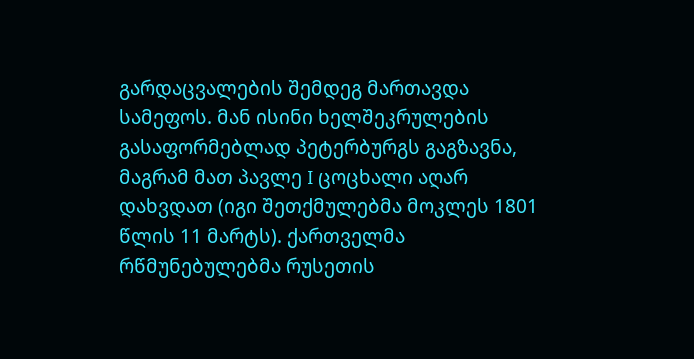გარდაცვალების შემდეგ მართავდა სამეფოს. მან ისინი ხელშეკრულების გასაფორმებლად პეტერბურგს გაგზავნა, მაგრამ მათ პავლე I ცოცხალი აღარ დახვდათ (იგი შეთქმულებმა მოკლეს 1801 წლის 11 მარტს). ქართველმა რწმუნებულებმა რუსეთის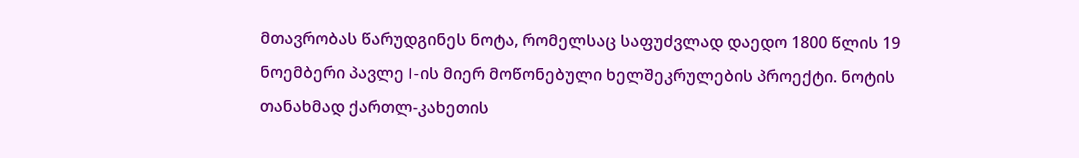მთავრობას წარუდგინეს ნოტა, რომელსაც საფუძვლად დაედო 1800 წლის 19 ნოემბერი პავლე I-ის მიერ მოწონებული ხელშეკრულების პროექტი. ნოტის თანახმად ქართლ-კახეთის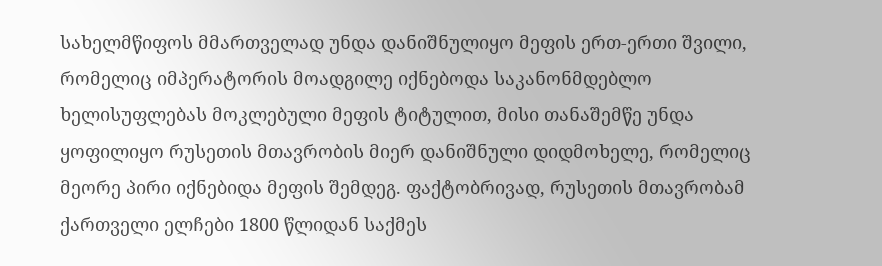სახელმწიფოს მმართველად უნდა დანიშნულიყო მეფის ერთ-ერთი შვილი, რომელიც იმპერატორის მოადგილე იქნებოდა საკანონმდებლო ხელისუფლებას მოკლებული მეფის ტიტულით, მისი თანაშემწე უნდა ყოფილიყო რუსეთის მთავრობის მიერ დანიშნული დიდმოხელე, რომელიც მეორე პირი იქნებიდა მეფის შემდეგ. ფაქტობრივად, რუსეთის მთავრობამ ქართველი ელჩები 1800 წლიდან საქმეს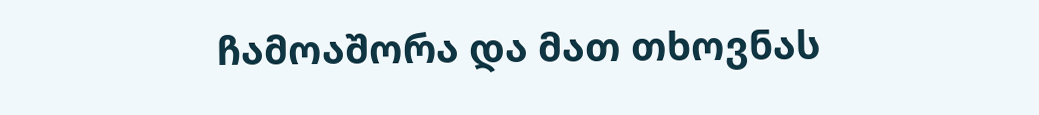ჩამოაშორა და მათ თხოვნას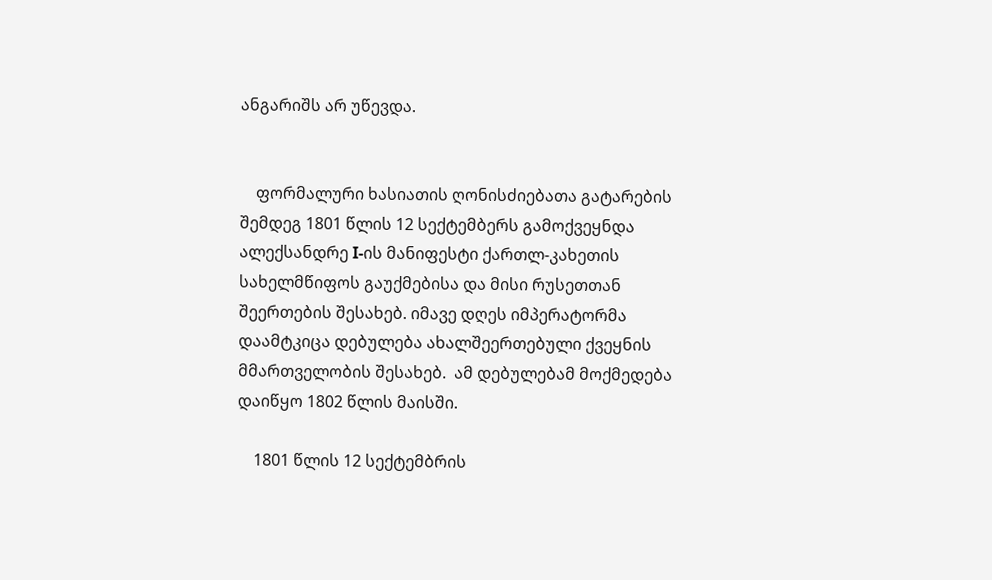ანგარიშს არ უწევდა.


    ფორმალური ხასიათის ღონისძიებათა გატარების შემდეგ 1801 წლის 12 სექტემბერს გამოქვეყნდა ალექსანდრე I-ის მანიფესტი ქართლ-კახეთის სახელმწიფოს გაუქმებისა და მისი რუსეთთან შეერთების შესახებ. იმავე დღეს იმპერატორმა დაამტკიცა დებულება ახალშეერთებული ქვეყნის მმართველობის შესახებ.  ამ დებულებამ მოქმედება დაიწყო 1802 წლის მაისში.

    1801 წლის 12 სექტემბრის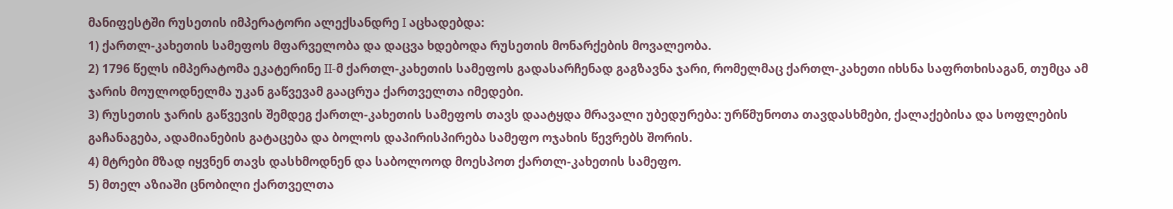მანიფესტში რუსეთის იმპერატორი ალექსანდრე I აცხადებდა:
1) ქართლ-კახეთის სამეფოს მფარველობა და დაცვა ხდებოდა რუსეთის მონარქების მოვალეობა.
2) 1796 წელს იმპერატომა ეკატერინე II-მ ქართლ-კახეთის სამეფოს გადასარჩენად გაგზავნა ჯარი, რომელმაც ქართლ-კახეთი იხსნა საფრთხისაგან, თუმცა ამ ჯარის მოულოდნელმა უკან გაწვევამ გააცრუა ქართველთა იმედები.
3) რუსეთის ჯარის გაწვევის შემდეგ ქართლ-კახეთის სამეფოს თავს დაატყდა მრავალი უბედურება: ურწმუნოთა თავდასხმები, ქალაქებისა და სოფლების გაჩანაგება, ადამიანების გატაცება და ბოლოს დაპირისპირება სამეფო ოჯახის წევრებს შორის.
4) მტრები მზად იყვნენ თავს დასხმოდნენ და საბოლოოდ მოესპოთ ქართლ-კახეთის სამეფო.
5) მთელ აზიაში ცნობილი ქართველთა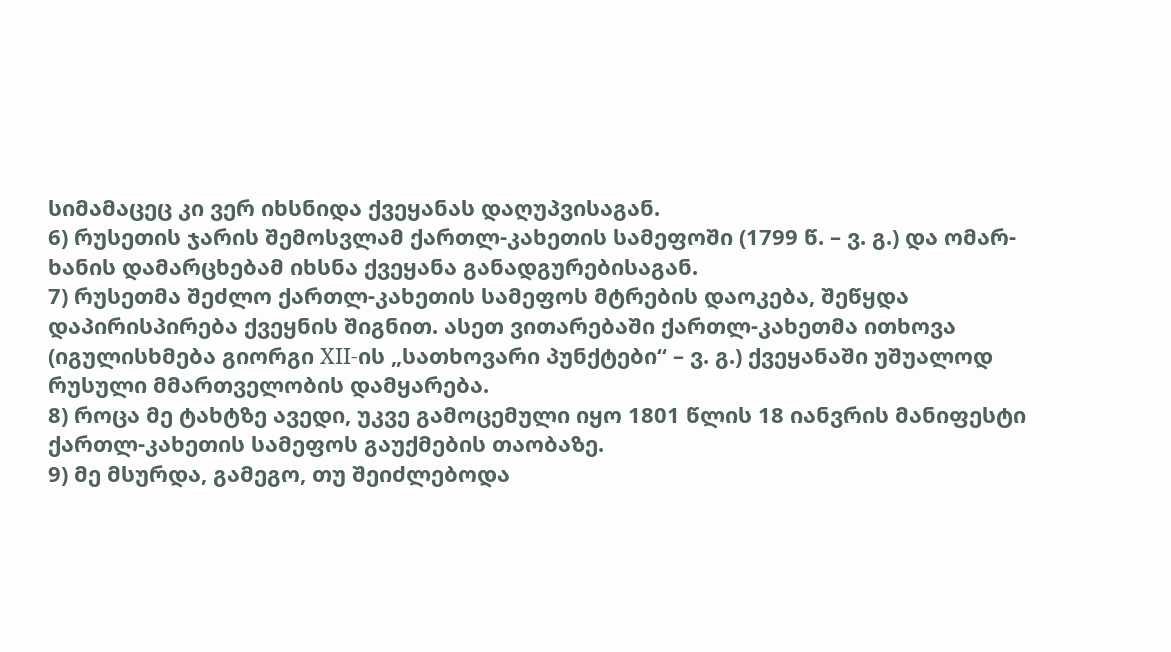სიმამაცეც კი ვერ იხსნიდა ქვეყანას დაღუპვისაგან.
6) რუსეთის ჯარის შემოსვლამ ქართლ-კახეთის სამეფოში (1799 წ. – ვ. გ.) და ომარ-ხანის დამარცხებამ იხსნა ქვეყანა განადგურებისაგან.
7) რუსეთმა შეძლო ქართლ-კახეთის სამეფოს მტრების დაოკება, შეწყდა დაპირისპირება ქვეყნის შიგნით. ასეთ ვითარებაში ქართლ-კახეთმა ითხოვა (იგულისხმება გიორგი XII-ის „სათხოვარი პუნქტები“ – ვ. გ.) ქვეყანაში უშუალოდ რუსული მმართველობის დამყარება.
8) როცა მე ტახტზე ავედი, უკვე გამოცემული იყო 1801 წლის 18 იანვრის მანიფესტი ქართლ-კახეთის სამეფოს გაუქმების თაობაზე.
9) მე მსურდა, გამეგო, თუ შეიძლებოდა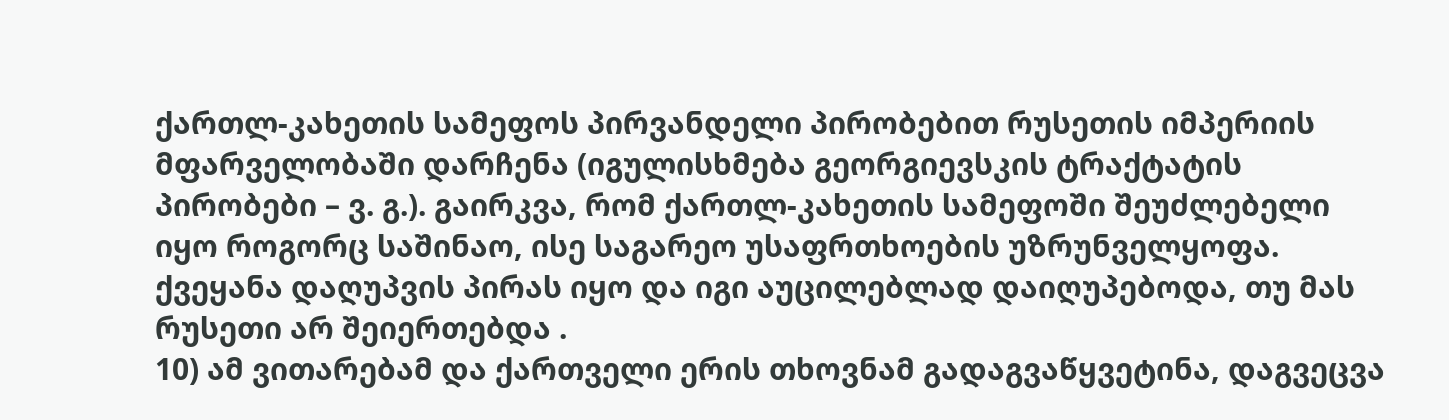ქართლ-კახეთის სამეფოს პირვანდელი პირობებით რუსეთის იმპერიის მფარველობაში დარჩენა (იგულისხმება გეორგიევსკის ტრაქტატის პირობები – ვ. გ.). გაირკვა, რომ ქართლ-კახეთის სამეფოში შეუძლებელი იყო როგორც საშინაო, ისე საგარეო უსაფრთხოების უზრუნველყოფა. ქვეყანა დაღუპვის პირას იყო და იგი აუცილებლად დაიღუპებოდა, თუ მას რუსეთი არ შეიერთებდა .
10) ამ ვითარებამ და ქართველი ერის თხოვნამ გადაგვაწყვეტინა, დაგვეცვა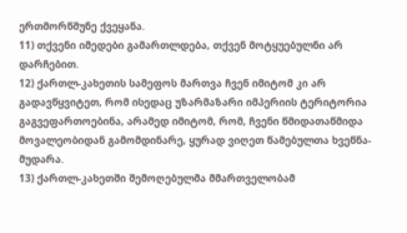ერთმორწმუნე ქვეყანა.
11) თქვენი იმედები გამართლდება, თქვენ მოტყუებულნი არ დარჩებით.
12) ქართლ-კახეთის სამეფოს მართვა ჩვენ იმიტომ კი არ გადავწყვიტეთ, რომ ისედაც უზარმაზარი იმპერიის ტერიტორია გაგვეფართოებინა, არამედ იმიტომ, რომ, ჩვენი წმიდათაწმიდა მოვალეობიდან გამომდინარე, ყურად ვიღეთ წამებულთა ხვეწნა-მუდარა.
13) ქართლ-კახეთში შემოღებულმა მმართველობამ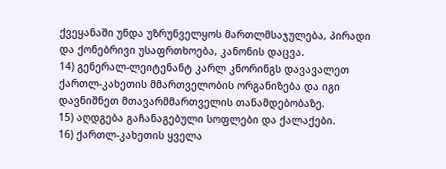ქვეყანაში უნდა უზრუნველყოს მართლმსაჯულება, პირადი და ქონებრივი უსაფრთხოება, კანონის დაცვა.
14) გენერალ-ლეიტენანტ კარლ კნორინგს დავავალეთ ქართლ-კახეთის მმართველობის ორგანიზება და იგი დავნიშნეთ მთავარმმართველის თანამდებობაზე.
15) აღდგება გაჩანაგებული სოფლები და ქალაქები.
16) ქართლ-კახეთის ყველა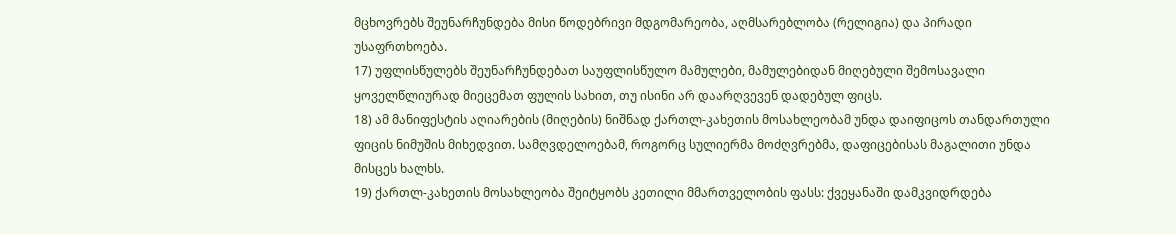მცხოვრებს შეუნარჩუნდება მისი წოდებრივი მდგომარეობა, აღმსარებლობა (რელიგია) და პირადი უსაფრთხოება.
17) უფლისწულებს შეუნარჩუნდებათ საუფლისწულო მამულები, მამულებიდან მიღებული შემოსავალი ყოველწლიურად მიეცემათ ფულის სახით, თუ ისინი არ დაარღვევენ დადებულ ფიცს.
18) ამ მანიფესტის აღიარების (მიღების) ნიშნად ქართლ-კახეთის მოსახლეობამ უნდა დაიფიცოს თანდართული ფიცის ნიმუშის მიხედვით. სამღვდელოებამ, როგორც სულიერმა მოძღვრებმა, დაფიცებისას მაგალითი უნდა მისცეს ხალხს.
19) ქართლ-კახეთის მოსახლეობა შეიტყობს კეთილი მმართველობის ფასს: ქვეყანაში დამკვიდრდება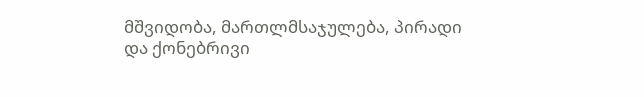მშვიდობა, მართლმსაჯულება, პირადი და ქონებრივი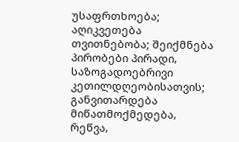უსაფრთხოება; აღიკვეთება თვითნებობა; შეიქმნება პირობები პირადი, საზოგადოებრივი კეთილდღეობისათვის; განვითარდება მიწათმოქმედება, რეწვა,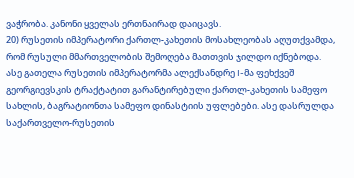ვაჭრობა. კანონი ყველას ერთნაირად დაიცავს.
20) რუსეთის იმპერატორი ქართლ-კახეთის მოსახლეობას აღუთქვამდა, რომ რუსული მმართველობის შემოღება მათთვის ჯილდო იქნებოდა.
ასე გათელა რუსეთის იმპერატორმა ალექსანდრე I-მა ფეხქვეშ გეორგიევსკის ტრაქტატით გარანტირებული ქართლ-კახეთის სამეფო სახლის, ბაგრატიონთა სამეფო დინასტიის უფლებები. ასე დასრულდა საქართველო-რუსეთის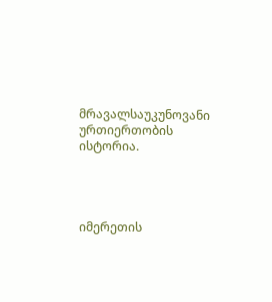მრავალსაუკუნოვანი ურთიერთობის ისტორია.




იმერეთის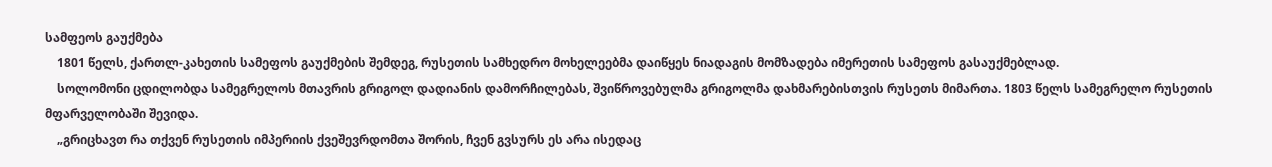სამფეოს გაუქმება
    1801 წელს, ქართლ-კახეთის სამეფოს გაუქმების შემდეგ, რუსეთის სამხედრო მოხელეებმა დაიწყეს ნიადაგის მომზადება იმერეთის სამეფოს გასაუქმებლად.
    სოლომონი ცდილობდა სამეგრელოს მთავრის გრიგოლ დადიანის დამორჩილებას, შვიწროვებულმა გრიგოლმა დახმარებისთვის რუსეთს მიმართა. 1803 წელს სამეგრელო რუსეთის მფარველობაში შევიდა.
    „გრიცხავთ რა თქვენ რუსეთის იმპერიის ქვეშევრდომთა შორის, ჩვენ გვსურს ეს არა ისედაც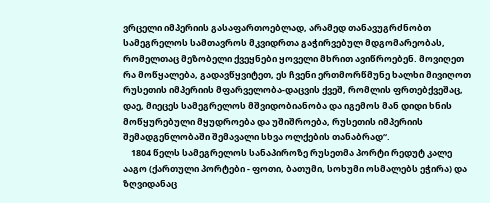ვრცელი იმპერიის გასაფართოებლად, არამედ თანავუგრძნობთ სამეგრელოს სამთავროს მკვიდრთა გაჭირვებულ მდგომარეობას, რომელთაც მეზობელი ქვეყნები ყოველი მხრით ავიწროებენ. მოვიღეთ რა მოწყალება, გადავწყვიტეთ, ეს ჩვენი ერთმორწმუნე ხალხი მივიღოთ რუსეთის იმპერიის მფარველობა-დაცვის ქვეშ, რომლის ფრთებქვეშაც, დაე, მიეცეს სამეგრელოს მშვიდობიანობა და იგემოს მან დიდი ხნის მოწყურებული მყუდროება და უშიშროება, რუსეთის იმპერიის შემადგენლობაში შემავალი სხვა ოლქების თანაბრად“.
    1804 წელს სამეგრელოს სანაპიროზე რუსეთმა პორტი რედუტ კალე ააგო (ქართული პორტები - ფოთი, ბათუმი, სოხუმი ოსმალებს ეჭირა) და ზღვიდანაც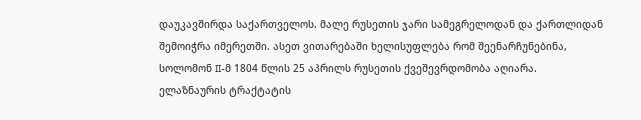დაუკავშირდა საქართველოს. მალე რუსეთის ჯარი სამეგრელოდან და ქართლიდან შემოიჭრა იმერეთში. ასეთ ვითარებაში ხელისუფლება რომ შეენარჩუნებინა, სოლომონ II-მ 1804 წლის 25 აპრილს რუსეთის ქვეშევრდომობა აღიარა.
ელაზნაურის ტრაქტატის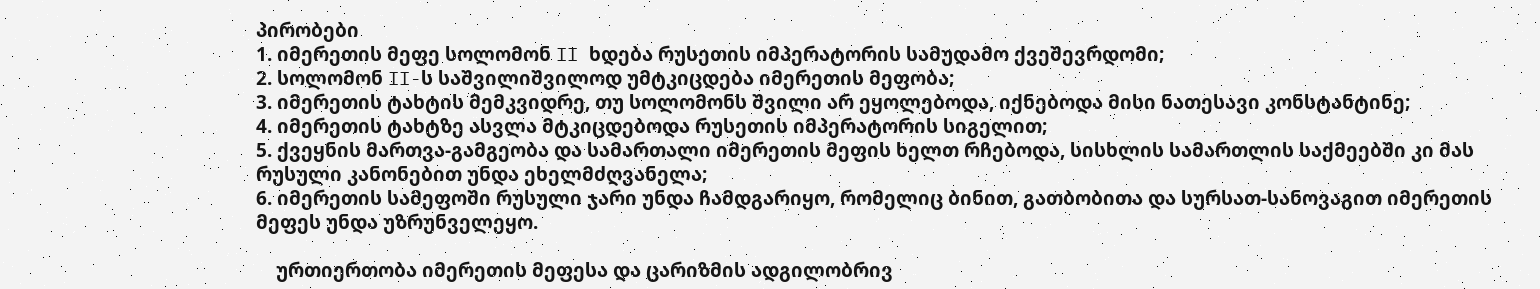პირობები
1. იმერეთის მეფე სოლომონ II ხდება რუსეთის იმპერატორის სამუდამო ქვეშევრდომი;
2. სოლომონ II-ს საშვილიშვილოდ უმტკიცდება იმერეთის მეფობა;
3. იმერეთის ტახტის მემკვიდრე, თუ სოლომონს შვილი არ ეყოლებოდა, იქნებოდა მისი ნათესავი კონსტანტინე;
4. იმერეთის ტახტზე ასვლა მტკიცდებოდა რუსეთის იმპერატორის სიგელით;
5. ქვეყნის მართვა-გამგეობა და სამართალი იმერეთის მეფის ხელთ რჩებოდა, სისხლის სამართლის საქმეებში კი მას რუსული კანონებით უნდა ეხელმძღვანელა;
6. იმერეთის სამეფოში რუსული ჯარი უნდა ჩამდგარიყო, რომელიც ბინით, გათბობითა და სურსათ-სანოვაგით იმერეთის მეფეს უნდა უზრუნველეყო.

    ურთიერთობა იმერეთის მეფესა და ცარიზმის ადგილობრივ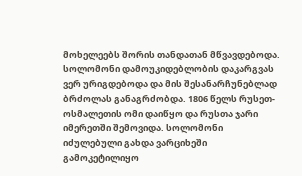მოხელეებს შორის თანდათან მწვავდებოდა. სოლომონი დამოუკიდებლობის დაკარგვას ვერ ურიგდებოდა და მის შესანარჩუნებლად ბრძოლას განაგრძობდა. 1806 წელს რუსეთ-ოსმალეთის ომი დაიწყო და რუსთა ჯარი იმერეთში შემოვიდა. სოლომონი იძულებული გახდა ვარციხეში გამოკეტილიყო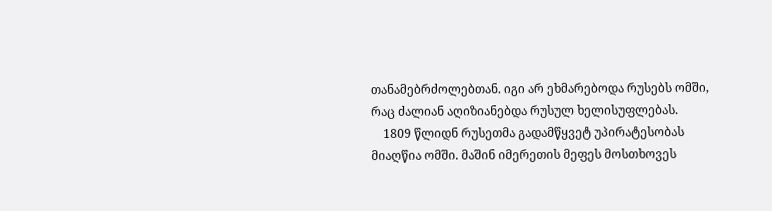თანამებრძოლებთან. იგი არ ეხმარებოდა რუსებს ომში, რაც ძალიან აღიზიანებდა რუსულ ხელისუფლებას.
    1809 წლიდნ რუსეთმა გადამწყვეტ უპირატესობას მიაღწია ომში. მაშინ იმერეთის მეფეს მოსთხოვეს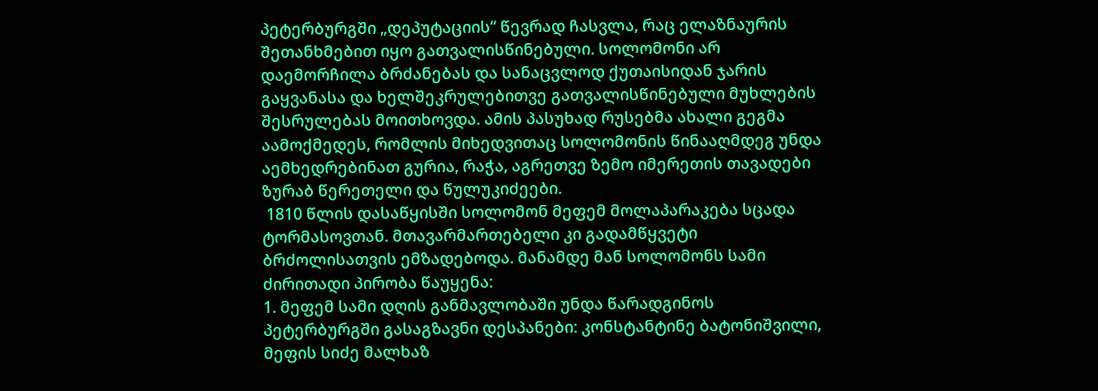პეტერბურგში „დეპუტაციის“ წევრად ჩასვლა, რაც ელაზნაურის შეთანხმებით იყო გათვალისწინებული. სოლომონი არ დაემორჩილა ბრძანებას და სანაცვლოდ ქუთაისიდან ჯარის გაყვანასა და ხელშეკრულებითვე გათვალისწინებული მუხლების შესრულებას მოითხოვდა. ამის პასუხად რუსებმა ახალი გეგმა აამოქმედეს, რომლის მიხედვითაც სოლომონის წინააღმდეგ უნდა აემხედრებინათ გურია, რაჭა, აგრეთვე ზემო იმერეთის თავადები ზურაბ წერეთელი და წულუკიძეები.
 1810 წლის დასაწყისში სოლომონ მეფემ მოლაპარაკება სცადა ტორმასოვთან. მთავარმართებელი კი გადამწყვეტი ბრძოლისათვის ემზადებოდა. მანამდე მან სოლომონს სამი ძირითადი პირობა წაუყენა:
1. მეფემ სამი დღის განმავლობაში უნდა წარადგინოს პეტერბურგში გასაგზავნი დესპანები: კონსტანტინე ბატონიშვილი, მეფის სიძე მალხაზ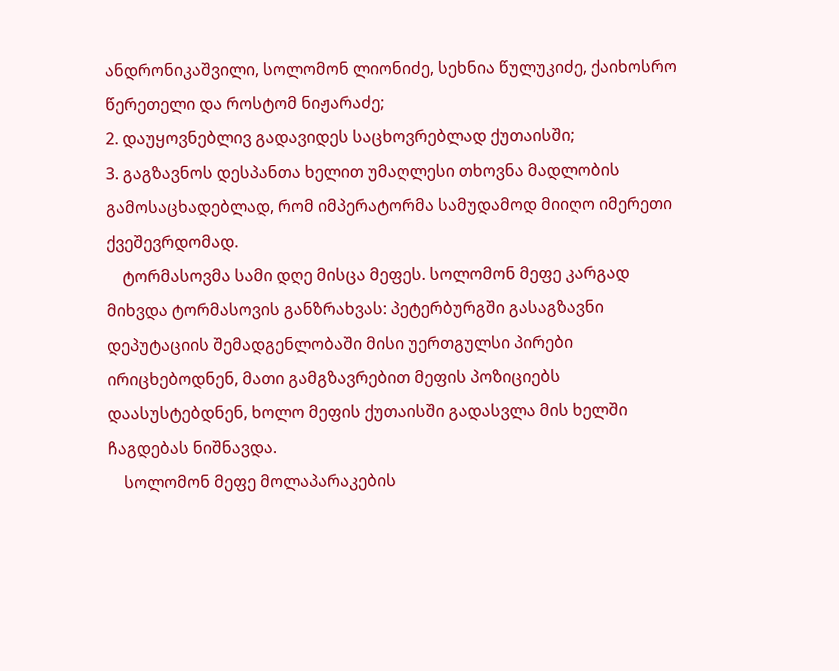ანდრონიკაშვილი, სოლომონ ლიონიძე, სეხნია წულუკიძე, ქაიხოსრო წერეთელი და როსტომ ნიჟარაძე;
2. დაუყოვნებლივ გადავიდეს საცხოვრებლად ქუთაისში;
3. გაგზავნოს დესპანთა ხელით უმაღლესი თხოვნა მადლობის გამოსაცხადებლად, რომ იმპერატორმა სამუდამოდ მიიღო იმერეთი ქვეშევრდომად.
    ტორმასოვმა სამი დღე მისცა მეფეს. სოლომონ მეფე კარგად მიხვდა ტორმასოვის განზრახვას: პეტერბურგში გასაგზავნი დეპუტაციის შემადგენლობაში მისი უერთგულსი პირები ირიცხებოდნენ, მათი გამგზავრებით მეფის პოზიციებს დაასუსტებდნენ, ხოლო მეფის ქუთაისში გადასვლა მის ხელში ჩაგდებას ნიშნავდა.
    სოლომონ მეფე მოლაპარაკების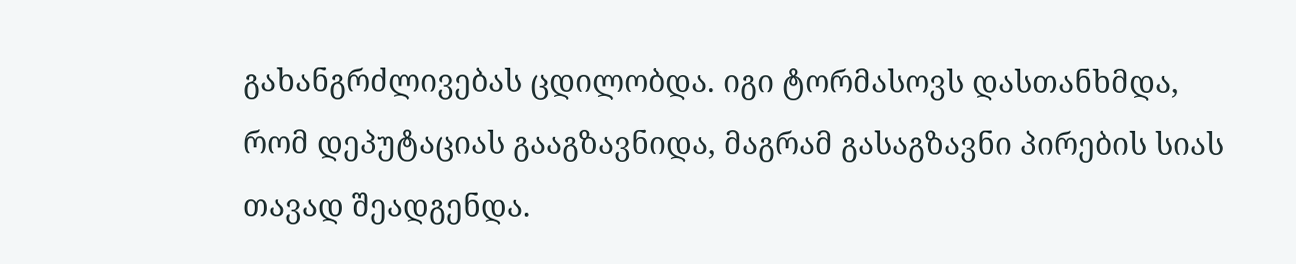გახანგრძლივებას ცდილობდა. იგი ტორმასოვს დასთანხმდა, რომ დეპუტაციას გააგზავნიდა, მაგრამ გასაგზავნი პირების სიას თავად შეადგენდა.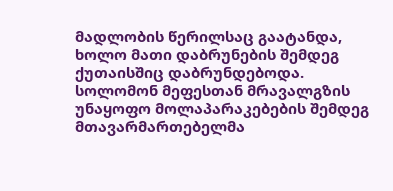მადლობის წერილსაც გაატანდა, ხოლო მათი დაბრუნების შემდეგ ქუთაისშიც დაბრუნდებოდა. სოლომონ მეფესთან მრავალგზის უნაყოფო მოლაპარაკებების შემდეგ მთავარმართებელმა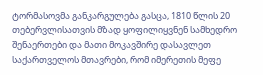ტორმასოვმა განკარგულება გასცა, 1810 წლის 20 თებერვლისათვის მზად ყოფილიყვნენ სამხედრო შენაერთები და მათი მოკავშირე დასავლეთ საქართველოს მთავრები, რომ იმერეთის მეფე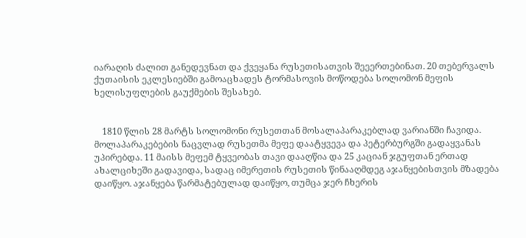იარაღის ძალით განედევნათ და ქვეყანა რუსეთისათვის შეეერთებინათ. 20 თებერვალს ქუთაისის ეკლესიებში გამოაცხადეს ტორმასოვის მოწოდება სოლომონ მეფის ხელისუფლების გაუქმების შესახებ.


    1810 წლის 28 მარტს სოლომონი რუსეთთან მოსალაპარაკებლად ვარიანში ჩავიდა. მოლაპარაკებების ნაცვლად რუსეთმა მეფე დაატყვევა და პეტერბურგში გადაყვანას უპირებდა. 11 მაისს მეფემ ტყვეობას თავი დააღწია და 25 კაციან ჯგუფთან ერთად ახალციხეში გადავიდა, სადაც იმერეთის რუსეთის წინააღმდეგ აჯანყებისთვის მზადება დაიწყო. აჯანყება წარმატებულად დაიწყო, თუმცა ჯერ ჩხერის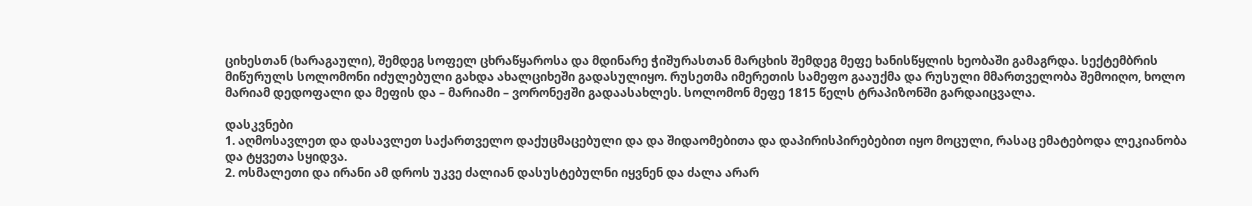ციხესთან (ხარაგაული), შემდეგ სოფელ ცხრაწყაროსა და მდინარე ჭიშურასთან მარცხის შემდეგ მეფე ხანისწყლის ხეობაში გამაგრდა. სექტემბრის მიწურულს სოლომონი იძულებული გახდა ახალციხეში გადასულიყო. რუსეთმა იმერეთის სამეფო გააუქმა და რუსული მმართველობა შემოიღო, ხოლო მარიამ დედოფალი და მეფის და – მარიამი – ვორონეჟში გადაასახლეს. სოლომონ მეფე 1815 წელს ტრაპიზონში გარდაიცვალა.

დასკვნები
1. აღმოსავლეთ და დასავლეთ საქართველო დაქუცმაცებული და და შიდაომებითა და დაპირისპირებებით იყო მოცული, რასაც ემატებოდა ლეკიანობა და ტყვეთა სყიდვა.
2. ოსმალეთი და ირანი ამ დროს უკვე ძალიან დასუსტებულნი იყვნენ და ძალა არარ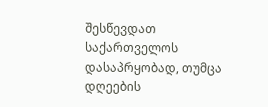შესწევდათ საქართველოს დასაპრყობად, თუმცა დღეების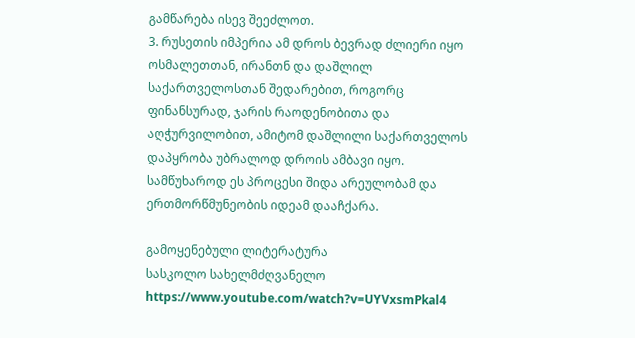გამწარება ისევ შეეძლოთ.
3. რუსეთის იმპერია ამ დროს ბევრად ძლიერი იყო ოსმალეთთან, ირანთნ და დაშლილ საქართველოსთან შედარებით, როგორც ფინანსურად, ჯარის რაოდენობითა და აღჭურვილობით, ამიტომ დაშლილი საქართველოს დაპყრობა უბრალოდ დროის ამბავი იყო. სამწუხაროდ ეს პროცესი შიდა არეულობამ და ერთმორწმუნეობის იდეამ დააჩქარა.

გამოყენებული ლიტერატურა
სასკოლო სახელმძღვანელო
https://www.youtube.com/watch?v=UYVxsmPkal4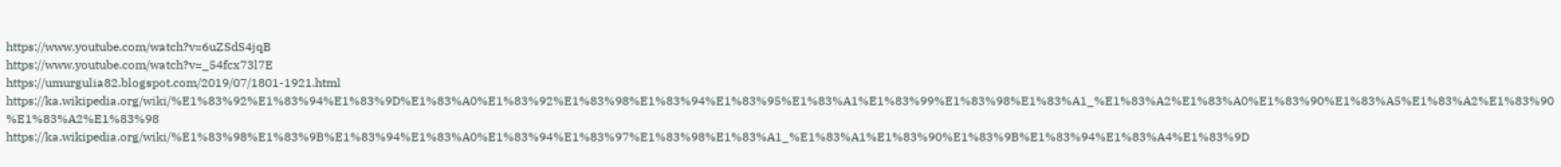https://www.youtube.com/watch?v=6uZSdS4jqB
https://www.youtube.com/watch?v=_54fcx73l7E
https://umurgulia82.blogspot.com/2019/07/1801-1921.html
https://ka.wikipedia.org/wiki/%E1%83%92%E1%83%94%E1%83%9D%E1%83%A0%E1%83%92%E1%83%98%E1%83%94%E1%83%95%E1%83%A1%E1%83%99%E1%83%98%E1%83%A1_%E1%83%A2%E1%83%A0%E1%83%90%E1%83%A5%E1%83%A2%E1%83%90%E1%83%A2%E1%83%98
https://ka.wikipedia.org/wiki/%E1%83%98%E1%83%9B%E1%83%94%E1%83%A0%E1%83%94%E1%83%97%E1%83%98%E1%83%A1_%E1%83%A1%E1%83%90%E1%83%9B%E1%83%94%E1%83%A4%E1%83%9D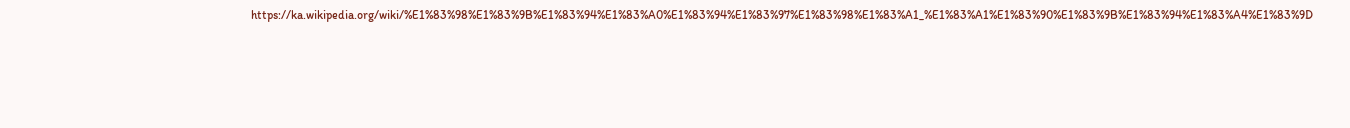https://ka.wikipedia.org/wiki/%E1%83%98%E1%83%9B%E1%83%94%E1%83%A0%E1%83%94%E1%83%97%E1%83%98%E1%83%A1_%E1%83%A1%E1%83%90%E1%83%9B%E1%83%94%E1%83%A4%E1%83%9D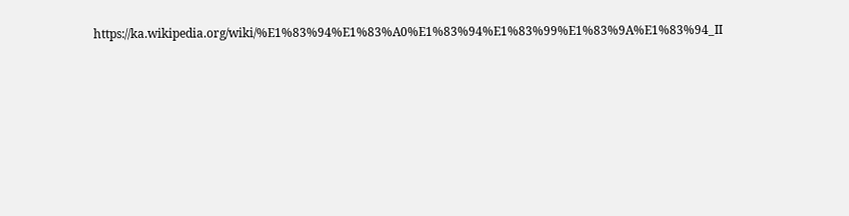https://ka.wikipedia.org/wiki/%E1%83%94%E1%83%A0%E1%83%94%E1%83%99%E1%83%9A%E1%83%94_II